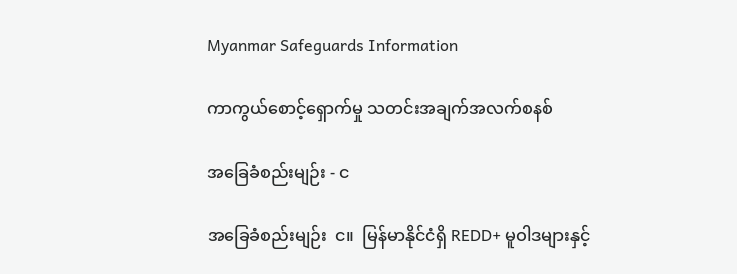Myanmar Safeguards Information

ကာကွယ်စောင့်ရှောက်မှု သတင်းအချက်အလက်စနစ်

အခြေခံစည်းမျဉ်း - င

အခြေခံစည်းမျဉ်း  င။  မြန်မာနိုင်ငံရှိ REDD+ မူဝါဒများနှင့်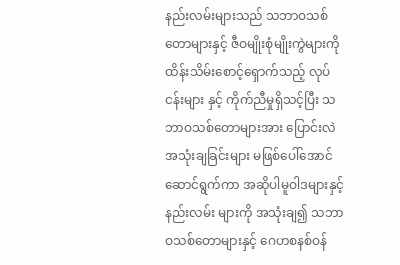နည်းလမ်းများသည် သဘာဝသစ်တောများနှင့် ဇီဝမျိုးစုံမျိုးကွဲများကို ထိန်းသိမ်းစောင့်ရှောက်သည့် လုပ်ငန်းများ နှင့် ကိုက်ညီမှုရှိသင့်ပြီး သဘာဝသစ်တောများအား ပြောင်းလဲအသုံးချခြင်းများ မဖြစ်ပေါ်အောင် ဆောင်ရွက်ကာ အဆိုပါမူဝါဒများနှင့် နည်းလမ်း များကို အသုံးချ၍ သဘာဝသစ်တောများနှင့် ဂေဟစနစ်ဝန်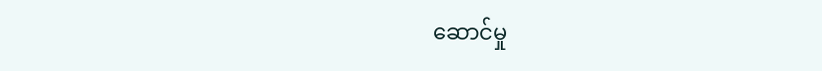ဆောင်မှု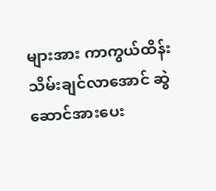များအား ကာကွယ်ထိန်းသိမ်းချင်လာအောင် ဆွဲဆောင်အားပေး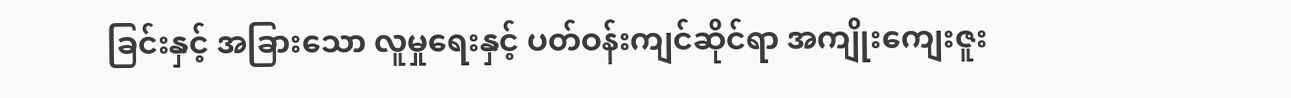ခြင်းနှင့် အခြားသော လူမှုရေးနှင့် ပတ်ဝန်းကျင်ဆိုင်ရာ အကျိုးကျေးဇူး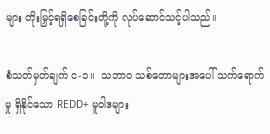များ တိုးမြှင့်ရရှိစေခြင်းတို့ကို လုပ်ဆောင်သင့်ပါသည်။

စံသတ်မှတ်ချက် င-၁။  သဘာဝ သစ်တောများအပေါ် သက်ရောက်မှု ရှိနိုင်သော REDD+ မူဝါဒများ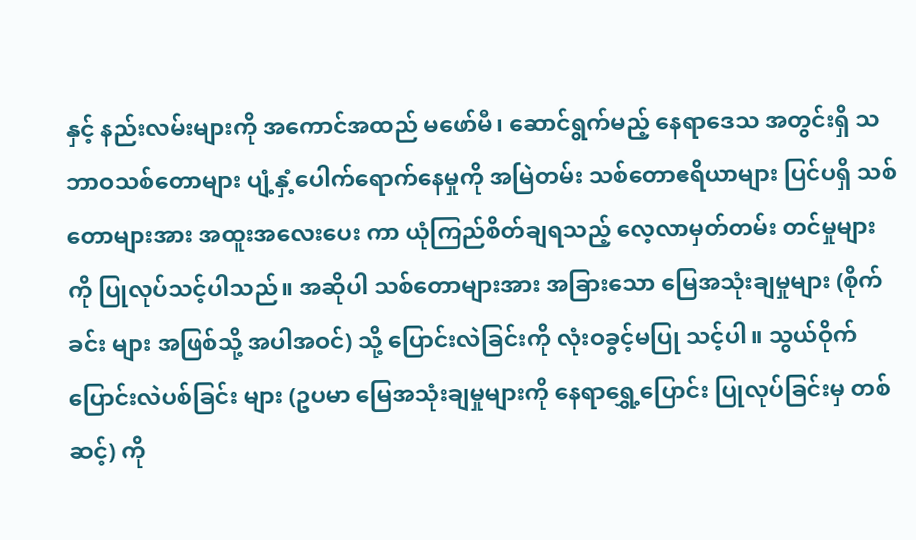နှင့် နည်းလမ်းများကို အကောင်အထည် မဖော်မီ၊ ဆောင်ရွက်မည့် နေရာဒေသ အတွင်းရှိ သဘာဝသစ်တောများ ပျံ့နှံ့ပေါက်ရောက်နေမှုကို အမြဲတမ်း သစ်တောဧရိယာများ ပြင်ပရှိ သစ်တောများအား အထူးအလေးပေး ကာ ယုံကြည်စိတ်ချရသည့် လေ့လာမှတ်တမ်း တင်မှုများကို ပြုလုပ်သင့်ပါသည်။ အဆိုပါ သစ်တောများအား အခြားသော မြေအသုံးချမှုများ (စိုက်ခင်း များ အဖြစ်သို့ အပါအဝင်) သို့ ပြောင်းလဲခြင်းကို လုံးဝခွင့်မပြု သင့်ပါ။ သွယ်ဝိုက်ပြောင်းလဲပစ်ခြင်း များ (ဥပမာ မြေအသုံးချမှုများကို နေရာရွှေ့ပြောင်း ပြုလုပ်ခြင်းမှ တစ်ဆင့်) ကို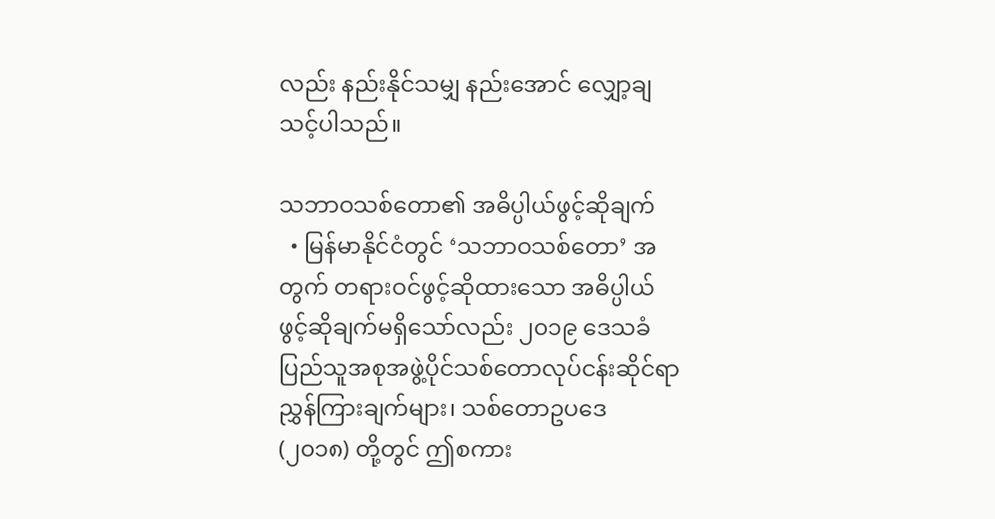လည်း နည်းနိုင်သမျှ နည်းအောင် လျှော့ချသင့်ပါသည်။

သဘာဝသစ်တော၏ အဓိပ္ပါယ်ဖွင့်ဆိုချက်
  • မြန်မာနိုင်ငံတွင် ‘သဘာဝသစ်တော’ အတွက် တရားဝင်ဖွင့်ဆိုထားသော အဓိပ္ပါယ်ဖွင့်ဆိုချက်မရှိသော်လည်း ၂၀၁၉ ဒေသခံပြည်သူအစုအဖွဲ့ပိုင်သစ်တောလုပ်ငန်းဆိုင်ရာ ညွှန်ကြားချက်များ၊ သစ်တောဥပဒေ (၂၀၁၈) တို့တွင် ဤစကား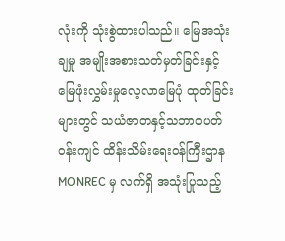လုံးကို သုံးစွဲထားပါသည်။ မြေအသုံးချမှု အမျိုးအစားသတ်မှတ်ခြင်းနှင့် မြေဖုံးလွှမ်းမှုလေ့လာမြေပုံ ထုတ်ခြင်းများတွင် သယံဇာတနှင့်သဘာဝပတ်ဝန်းကျင် ထိန်းသိမ်းရေးဝန်ကြီးဌာန MONREC မှ လက်ရှိ အသုံးပြုသည့်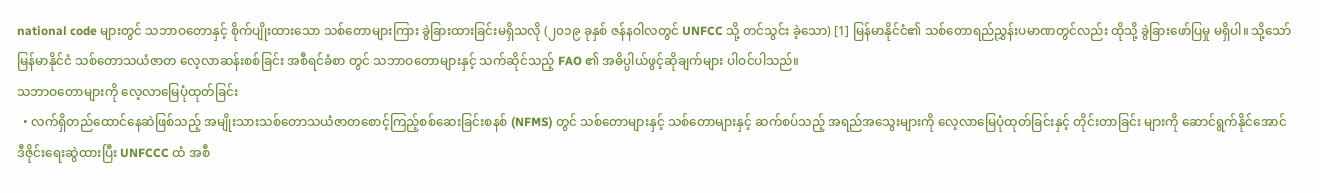national code များတွင် သဘာဝတောနှင့် စိုက်ပျိုးထားသော သစ်တောများကြား ခွဲခြားထားခြင်းမရှိသလို (၂၀၁၉ ခုနှစ် ဇန်နဝါလတွင် UNFCC သို့ တင်သွင်း ခဲ့သော) [1] မြန်မာနိုင်ငံ၏ သစ်တောရည်ညွှန်းပမာဏတွင်လည်း ထိုသို့ ခွဲခြားဖော်ပြမှု မရှိပါ။ သို့သော် မြန်မာနိုင်ငံ သစ်တောသယံဇာတ လေ့လာဆန်းစစ်ခြင်း အစီရင်ခံစာ တွင် သဘာဝတောများနှင့် သက်ဆိုင်သည့် FAO ၏ အဓိပ္ပါယ်ဖွင့်ဆိုချက်များ ပါဝင်ပါသည်။
သဘာဝတောများကို လေ့လာမြေပုံထုတ်ခြင်း
  • လက်ရှိတည်ထောင်နေဆဲဖြစ်သည့် အမျိုးသားသစ်တောသယံဇာတစောင့်ကြည့်စစ်ဆေးခြင်းစနစ် (NFMS) တွင် သစ်တောများနှင့် သစ်တောများနှင့် ဆက်စပ်သည့် အရည်အသွေးများကို လေ့လာမြေပုံထုတ်ခြင်းနှင့် တိုင်းတာခြင်း များကို ဆောင်ရွက်နိုင်အောင် ဒီဇိုင်းရေးဆွဲထားပြီး UNFCCC ထံ အစီ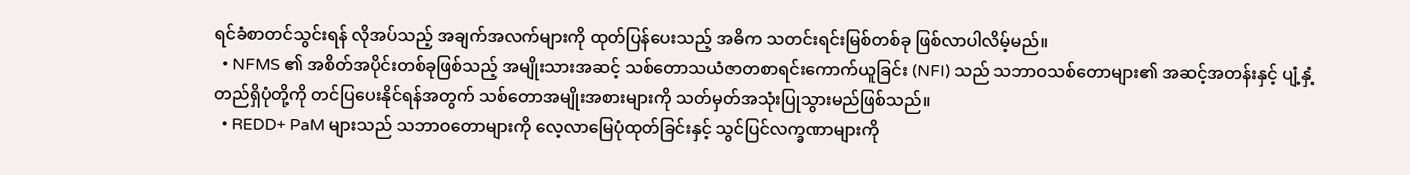ရင်ခံစာတင်သွင်းရန် လိုအပ်သည့် အချက်အလက်များကို ထုတ်ပြန်ပေးသည့် အဓိက သတင်းရင်းမြစ်တစ်ခု ဖြစ်လာပါလိမ့်မည်။
  • NFMS ၏ အစိတ်အပိုင်းတစ်ခုဖြစ်သည့် အမျိုးသားအဆင့် သစ်တောသယံဇာတစာရင်းကောက်ယူခြင်း (NFI) သည် သဘာဝသစ်တောများ၏ အဆင့်အတန်းနှင့် ပျံ့နှံ့တည်ရှိပုံတို့ကို တင်ပြပေးနိုင်ရန်အတွက် သစ်တောအမျိုးအစားများကို သတ်မှတ်အသုံးပြုသွားမည်ဖြစ်သည်။
  • REDD+ PaM များသည် သဘာဝတောများကို လေ့လာမြေပုံထုတ်ခြင်းနှင့် သွင်ပြင်လက္ခဏာများကို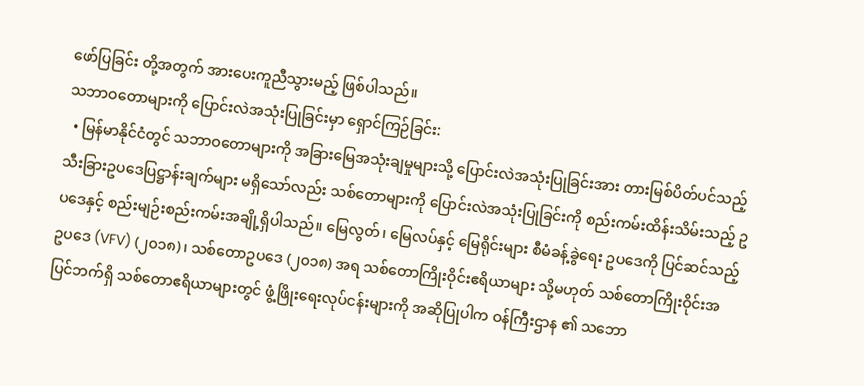ဖော်ပြခြင်း တို့အတွက် အားပေးကူညီသွားမည့် ဖြစ်ပါသည်။
သဘာဝတောများကို ပြောင်းလဲအသုံးပြုခြင်းမှာ ရှောင်ကြဉ်ခြင်း:
  • မြန်မာနိုင်ငံတွင် သဘာဝတောများကို အခြားမြေအသုံးချမှုများသို့ ပြောင်းလဲအသုံးပြုခြင်းအား တားမြစ်ပိတ်ပင်သည့် သီးခြားဥပဒေပြဋ္ဌာန်းချက်များ မရှိသော်လည်း သစ်တောများကို ပြောင်းလဲအသုံးပြုခြင်းကို စည်းကမ်းထိန်းသိမ်းသည့် ဥပဒေနှင့် စည်းမျဉ်းစည်းကမ်းအချို့ရှိပါသည်။ မြေလွတ်၊ မြေလပ်နှင့် မြေရိုင်းများ စီမံခန့်ခွဲရေး ဥပဒေကို ပြင်ဆင်သည့် ဥပဒေ (VFV) (၂၀၁၈)၊ သစ်တောဥပဒေ (၂၀၁၈) အရ သစ်တောကြိုးဝိုင်းဧရိယာများ သို့မဟုတ် သစ်တောကြိုးဝိုင်းအပြင်ဘက်ရှိ သစ်တောဧရိယာများတွင် ဖွံ့ဖြိုးရေးလုပ်ငန်းများကို အဆိုပြုပါက ဝန်ကြီးဌာန ၏ သဘော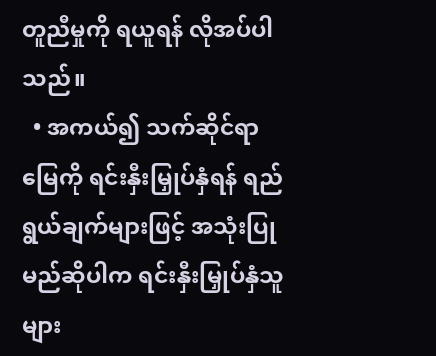တူညီမှုကို ရယူရန် လိုအပ်ပါသည်။
  • အကယ်၍ သက်ဆိုင်ရာမြေကို ရင်းနှီးမြှုပ်နှံရန် ရည်ရွယ်ချက်များဖြင့် အသုံးပြုမည်ဆိုပါက ရင်းနှီးမြှုပ်နှံသူများ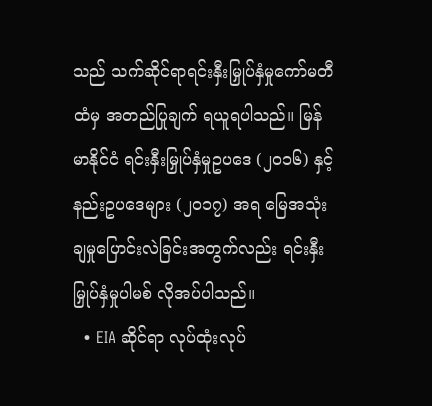သည် သက်ဆိုင်ရာရင်းနှီးမြှုပ်နှံမှုကော်မတီထံမှ အတည်ပြုချက် ရယူရပါသည်။ မြန်မာနိုင်ငံ ရင်းနှီးမြှုပ်နှံမှုဥပဒေ (၂၀၁၆) နှင့် နည်းဥပဒေများ (၂၀၁၇) အရ မြေအသုံးချမှုပြောင်းလဲခြင်းအတွက်လည်း ရင်းနှီးမြှုပ်နှံမှုပါမစ် လိုအပ်ပါသည်။
  • EIA ဆိုင်ရာ လုပ်ထုံးလုပ်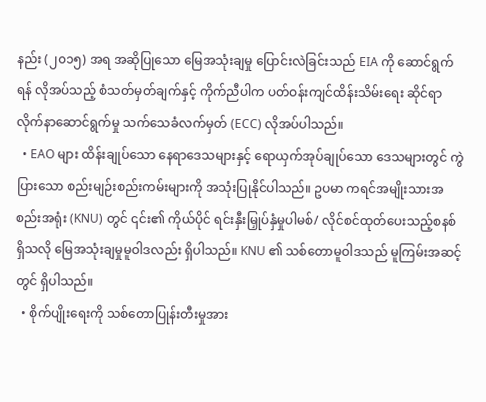နည်း (၂၀၁၅) အရ အဆိုပြုသော မြေအသုံးချမှု ပြောင်းလဲခြင်းသည် EIA ကို ဆောင်ရွက်ရန် လိုအပ်သည့် စံသတ်မှတ်ချက်နှင့် ကိုက်ညီပါက ပတ်ဝန်းကျင်ထိန်းသိမ်းရေး ဆိုင်ရာ လိုက်နာဆောင်ရွက်မှု သက်သေခံလက်မှတ် (ECC) လိုအပ်ပါသည်။
  • EAO များ ထိန်းချုပ်သော နေရာဒေသများနှင့် ရောယှက်အုပ်ချုပ်သော ဒေသများတွင် ကွဲပြားသော စည်းမျဉ်းစည်းကမ်းများကို အသုံးပြုနိုင်ပါသည်။ ဥပမာ ကရင်အမျိုးသားအစည်းအရုံး (KNU) တွင် ၎င်း၏ ကိုယ်ပိုင် ရင်းနှီးမြှုပ်နှံမှုပါမစ်/ လိုင်စင်ထုတ်ပေးသည့်စနစ် ရှိသလို မြေအသုံးချမှုမူဝါဒလည်း ရှိပါသည်။ KNU ၏ သစ်တောမူဝါဒသည် မူကြမ်းအဆင့်တွင် ရှိပါသည်။
  • စိုက်ပျိုးရေးကို သစ်တောပြုန်းတီးမှုအား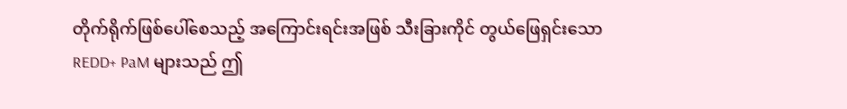တိုက်ရိုက်ဖြစ်ပေါ်စေသည့် အကြောင်းရင်းအဖြစ် သီးခြားကိုင် တွယ်ဖြေရှင်းသော REDD+ PaM များသည် ဤ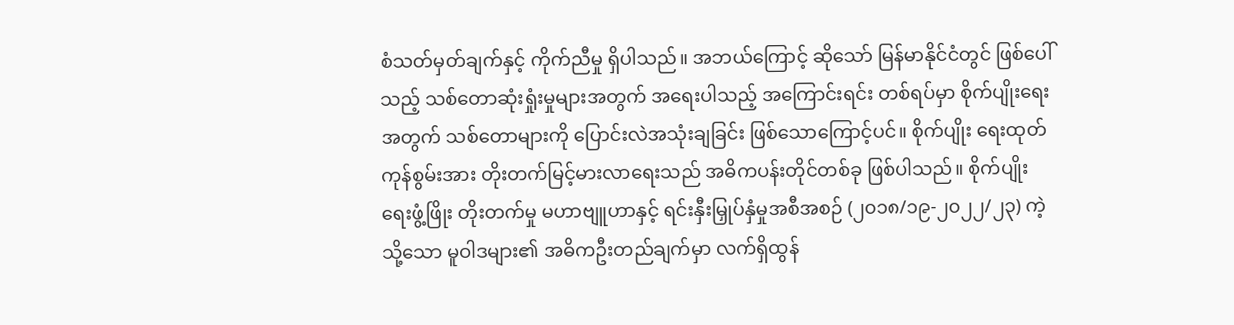စံသတ်မှတ်ချက်နှင့် ကိုက်ညီမှု ရှိပါသည်။ အဘယ်ကြောင့် ဆိုသော် မြန်မာနိုင်ငံတွင် ဖြစ်ပေါ်သည့် သစ်တောဆုံးရှုံးမှုများအတွက် အရေးပါသည့် အကြောင်းရင်း တစ်ရပ်မှာ စိုက်ပျိုးရေးအတွက် သစ်တောများကို ပြောင်းလဲအသုံးချခြင်း ဖြစ်သောကြောင့်ပင်။ စိုက်ပျိုး ရေးထုတ်ကုန်စွမ်းအား တိုးတက်မြင့်မားလာရေးသည် အဓိကပန်းတိုင်တစ်ခု ဖြစ်ပါသည်။ စိုက်ပျိုးရေးဖွံ့ဖြိုး တိုးတက်မှု မဟာဗျူဟာနှင့် ရင်းနှီးမြှုပ်နှံမှုအစီအစဉ် (၂၀၁၈/၁၉-၂၀၂၂/၂၃) ကဲ့သို့သော မူဝါဒများ၏ အဓိကဦးတည်ချက်မှာ လက်ရှိထွန်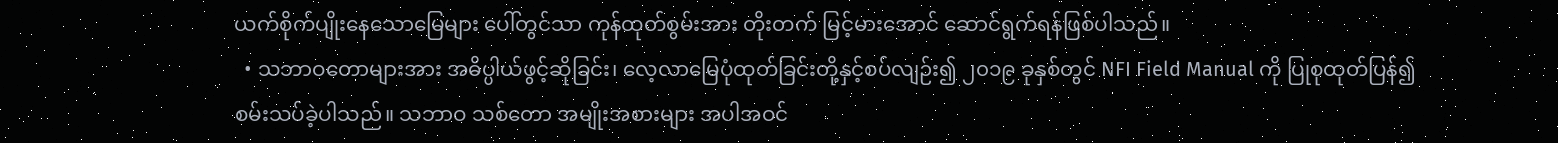ယက်စိုက်ပျိုးနေသောမြေများ ပေါ်တွင်သာ ကုန်ထုတ်စွမ်းအား တိုးတက် မြင့်မားအောင် ဆောင်ရွက်ရန်ဖြစ်ပါသည်။
  • သဘာဝတောများအား အဓိပ္ပါယ်ဖွင့်ဆိုခြင်း၊ လေ့လာမြေပုံထုတ်ခြင်းတို့နှင့်စပ်လျဉ်း၍ ၂၀၁၉ ခုနှစ်တွင် NFI Field Manual ကို ပြုစုထုတ်ပြန်၍ စမ်းသပ်ခဲ့ပါသည်။ သဘာဝ သစ်တော အမျိုးအစားများ အပါအဝင်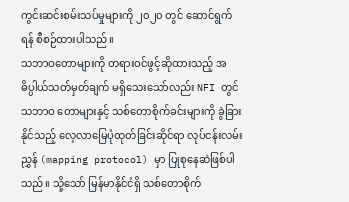ကွင်းဆင်းစမ်းသပ်မှုများကို ၂၀၂၀ တွင် ဆောင်ရွက်ရန် စီစဉ်ထားပါသည်။
သဘာဝတောများကို တရားဝင်ဖွင့်ဆိုထားသည့် အဓိပ္ပါယ်သတ်မှတ်ချက် မရှိသေးသော်လည်း NFI တွင် သဘာဝ တောများနှင့် သစ်တောစိုက်ခင်းများကို ခွဲခြားနိုင်သည့် လေ့လာမြေပုံထုတ်ခြင်းဆိုင်ရာ လုပ်ငန်းလမ်းညွှန် (mapping protocol) မှာ ပြုစုနေဆဲဖြစ်ပါသည်။ သို့သော် မြန်မာနိုင်ငံရှိ သစ်တောစိုက်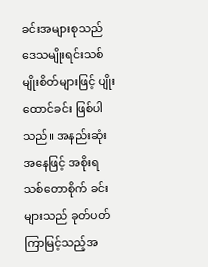ခင်းအများစုသည် ဒေသမျိုးရင်းသစ်မျိုးစိတ်များဖြင့် ပျိုးထောင်ခင်း ဖြစ်ပါသည်။ အနည်းဆုံးအနေဖြင့် အစိုးရ သစ်တောစိုက် ခင်းများသည် ခုတ်ပတ်ကြာမြင့်သည့်အ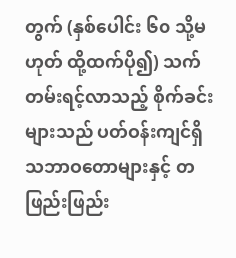တွက် (နှစ်ပေါင်း ၆၀ သို့မဟုတ် ထို့ထက်ပို၍) သက်တမ်းရင့်လာသည့် စိုက်ခင်းများသည် ပတ်ဝန်းကျင်ရှိ သဘာဝတောများနှင့် တဖြည်းဖြည်း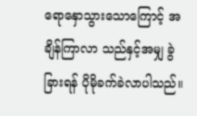ရောနှောသွားသောကြောင့် အချိန်ကြာလာ သည်နှင့်အမျှ ခွဲခြားရန် ပိုမိုခက်ခဲလာပါသည်။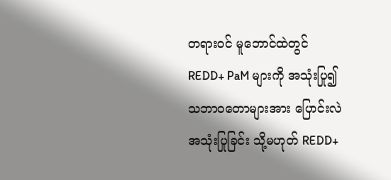တရားဝင် မူဘောင်ထဲတွင် REDD+ PaM များကို အသုံးပြု၍ သဘာဝတောများအား ပြောင်းလဲအသုံးပြုခြင်း သို့မဟုတ် REDD+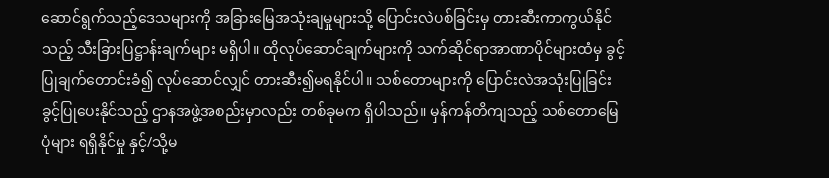ဆောင်ရွက်သည့်ဒေသများကို အခြားမြေအသုံးချမှုများသို့ ပြောင်းလဲပစ်ခြင်းမှ တားဆီးကာကွယ်နိုင်သည့် သီးခြားပြဋ္ဌာန်းချက်များ မရှိပါ။ ထိုလုပ်ဆောင်ချက်များကို သက်ဆိုင်ရာအာဏာပိုင်များထံမှ ခွင့်ပြုချက်တောင်းခံ၍ လုပ်ဆောင်လျှင် တားဆီး၍မရနိုင်ပါ။ သစ်တောများကို ပြောင်းလဲအသုံးပြုခြင်းခွင့်ပြုပေးနိုင်သည့် ဌာနအဖွဲ့အစည်းမှာလည်း တစ်ခုမက ရှိပါသည်။ မှန်ကန်တိကျသည့် သစ်တောမြေပုံများ ရရှိနိုင်မှု နှင့်/သို့မ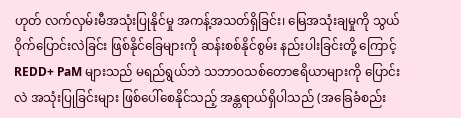ဟုတ် လက်လှမ်းမီအသုံးပြုနိုင်မှု အကန့်အသတ်ရှိခြင်း၊ မြေအသုံးချမှုကို သွယ်ဝိုက်ပြောင်းလဲခြင်း ဖြစ်နိုင်ခြေများကို ဆန်းစစ်နိုင်စွမ်း နည်းပါးခြင်းတို့ ကြောင့် REDD+ PaM များသည် မရည်ရွယ်ဘဲ သဘာဝသစ်တောဧရိယာများကို ပြောင်းလဲ အသုံးပြုခြင်းများ ဖြစ်ပေါ်စေနိုင်သည့် အန္တရာယ်ရှိပါသည် (အခြေခံစည်း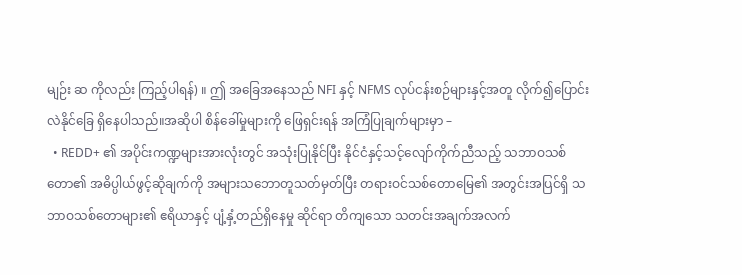မျဉ်း ဆ ကိုလည်း ကြည့်ပါရန်) ။ ဤ အခြေအနေသည် NFI နှင့် NFMS လုပ်ငန်းစဉ်များနှင့်အတူ လိုက်၍ပြောင်းလဲနိုင်ခြေ ရှိနေပါသည်။အဆိုပါ စိန်ခေါ်မှုများကို ဖြေရှင်းရန် အကြံပြုချက်များမှာ –
  • REDD+ ၏ အပိုင်းကဏ္ဍများအားလုံးတွင် အသုံးပြုနိုင်ပြီး နိုင်ငံနှင့်သင့်လျော်ကိုက်ညီသည့် သဘာဝသစ် တော၏ အဓိပ္ပါယ်ဖွင့်ဆိုချက်ကို အများသဘောတူသတ်မှတ်ပြီး တရားဝင်သစ်တောမြေ၏ အတွင်းအပြင်ရှိ သဘာဝသစ်တောများ၏ ဧရိယာနှင့် ပျံ့နှံ့တည်ရှိနေမှု ဆိုင်ရာ တိကျသော သတင်းအချက်အလက်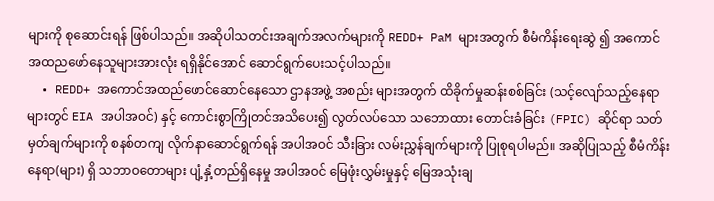များကို စုဆောင်းရန် ဖြစ်ပါသည်။ အဆိုပါသတင်းအချက်အလက်များကို REDD+ PaM များအတွက် စီမံကိန်းရေးဆွဲ ၍ အကောင်အထညဖော်နေသူများအားလုံး ရရှိနိုင်အောင် ဆောင်ရွက်ပေးသင့်ပါသည်။
  • REDD+ အကောင်အထည်ဖောင်ဆောင်နေသော ဌာနအဖွဲ့ အစည်း များအတွက် ထိခိုက်မှုဆန်းစစ်ခြင်း (သင့်လျော်သည့်နေရာများတွင် EIA အပါအဝင်) နှင့် ကောင်းစွာကြိုတင်အသိပေး၍ လွတ်လပ်သော သဘောထား တောင်းခံခြင်း (FPIC) ဆိုင်ရာ သတ်မှတ်ချက်များကို စနစ်တကျ လိုက်နာဆောင်ရွက်ရန် အပါအဝင် သီးခြား လမ်းညွှန်ချက်များကို ပြုစုရပါမည်။ အဆိုပြုသည့် စီမံကိန်းနေရာ(များ) ရှိ သဘာဝတောများ ပျံ့နှံ့တည်ရှိနေမှု အပါအဝင် မြေဖုံးလွှမ်းမှုနှင့် မြေအသုံးချ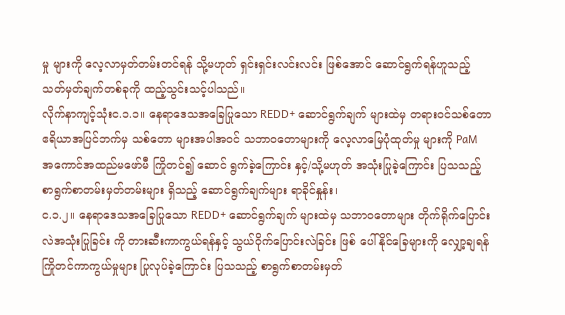မှု များကို လေ့လာမှတ်တမ်းတင်ရန် သို့မဟုတ် ရှင်းရှင်းလင်းလင်း ဖြစ်အောင် ဆောင်ရွက်ရန်ဟူသည့် သတ်မှတ်ချက်တစ်ခုကို ထည့်သွင်းသင့်ပါသည်။
လိုက်နာကျင့်သုံးင.၁.၁။ နေရာဒေသအခြေပြုသော REDD+ ဆောင်ရွက်ချက် များထဲမှ တရားဝင်သစ်တောဧရိယာအပြင်ဘက်မှ သစ်တော များအပါအဝင် သဘာဝတောများကို လေ့လာမြေပုံထုတ်မှု များကို PaM အကောင်အထည်မဖော်မီ ကြိုတင်၍ ဆောင် ရွက်ခဲ့ကြောင်း နှင့်/သို့မဟုတ် အသုံးပြုခဲ့ကြောင်း ပြသသည့် စာရွက်စာတမ်းမှတ်တမ်းများ ရှိသည့် ဆောင်ရွက်ချက်များ ရာခိုင်နှုန်း၊
င.၁.၂။ နေရာဒေသအခြေပြုသော REDD+ ဆောင်ရွက်ချက် များထဲမှ သဘာဝတောများ တိုက်ရိုက်ပြောင်းလဲအသုံးပြုခြင်း ကို တားဆီးကာကွယ်ရန်နှင့် သွယ်ဝိုက်ပြောင်းလဲခြင်း ဖြစ် ပေါ်နိုင်ခြေများကို လျှော့ချရန် ကြိုတင်ကာကွယ်မှုများ ပြုလုပ်ခဲ့ကြောင်း ပြသသည့် စာရွက်စာတမ်းမှတ်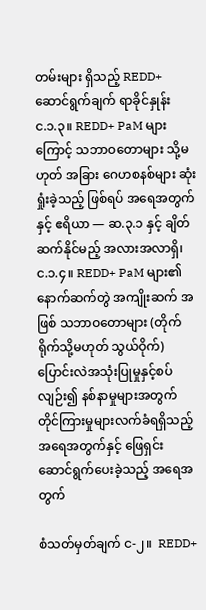တမ်းများ ရှိသည့် REDD+ ဆောင်ရွက်ချက် ရာခိုင်နှုန်း
င.၁.၃။ REDD+ PaM များကြောင့် သဘာဝတောများ သို့မဟုတ် အခြား ဂေဟစနစ်များ ဆုံးရှုံးခဲ့သည့် ဖြစ်ရပ် အရေအတွက်နှင့် ဧရိယာ — ဆ.၃.၁ နှင့် ချိတ်ဆက်နိုင်မည့် အလားအလာရှိ၊
င.၁.၄။ REDD+ PaM များ၏ နောက်ဆက်တွဲ အကျိုးဆက် အဖြစ် သဘာဝတောများ (တိုက်ရိုက်သို့မဟုတ် သွယ်ဝိုက်) ပြောင်းလဲအသုံးပြုမှုနှင့်စပ်လျဉ်း၍ နစ်နာမှုများအတွက် တိုင်ကြားမှုများလက်ခံရရှိသည့် အရေအတွက်နှင့် ဖြေရှင်း ဆောင်ရွက်ပေးခဲ့သည့် အရေအတွက်

စံသတ်မှတ်ချက် င-၂။  REDD+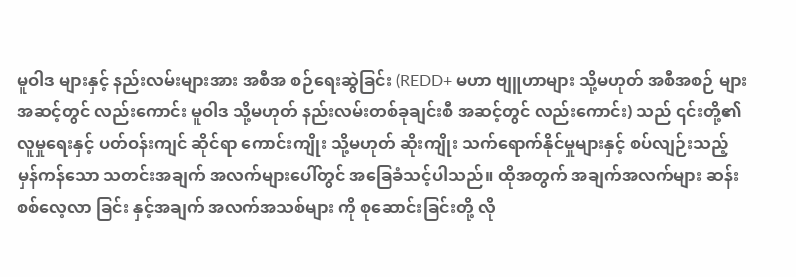မူဝါဒ များနှင့် နည်းလမ်းများအား အစီအ စဉ်ရေးဆွဲခြင်း (REDD+ မဟာ ဗျူဟာများ သို့မဟုတ် အစီအစဉ် များအဆင့်တွင် လည်းကောင်း မူဝါဒ သို့မဟုတ် နည်းလမ်းတစ်ခုချင်းစီ အဆင့်တွင် လည်းကောင်း) သည် ၎င်းတို့၏ လူမှုရေးနှင့် ပတ်ဝန်းကျင် ဆိုင်ရာ ကောင်းကျိုး သို့မဟုတ် ဆိုးကျိုး သက်ရောက်နိုင်မှုများနှင့် စပ်လျဉ်းသည့် မှန်ကန်သော သတင်းအချက် အလက်များပေါ်တွင် အခြေခံသင့်ပါသည်။ ထိုအတွက် အချက်အလက်များ ဆန်းစစ်လေ့လာ ခြင်း နှင့်အချက် အလက်အသစ်များ ကို စုဆောင်းခြင်းတို့ လို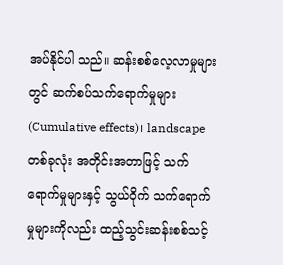အပ်နိုင်ပါ သည်။ ဆန်းစစ်လေ့လာမှုများတွင် ဆက်စပ်သက်ရောက်မှုများ (Cumulative effects)၊ landscape တစ်ခုလုံး အတိုင်းအတာဖြင့် သက်ရောက်မှုများနှင့် သွယ်ဝိုက် သက်ရောက်မှုများကိုလည်း ထည့်သွင်းဆန်းစစ်သင့်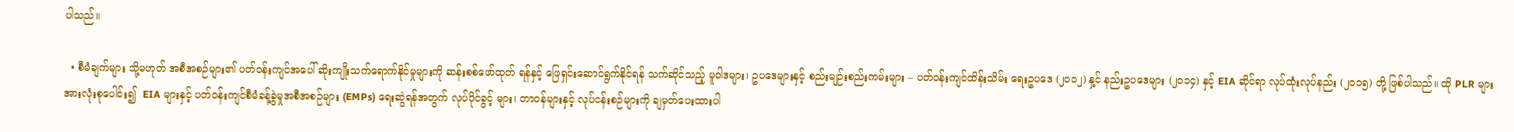ပါသည်။

  • စီမံချက်များ သို့မဟုတ် အစီအစဉ်များ၏ ပတ်ဝန်းကျင်အပေါ် ဆိုးကျိုးသက်ရောက်နိုင်မှုများကို ဆန်းစစ်ဖော်ထုတ် ရန်နှင့် ဖြေရှင်းဆောင်ရွက်နိုင်ရန် သက်ဆိုင်သည့် မူဝါဒများ၊ ဥပဒေများနှင့် စည်းမျဉ်းစည်းကမ်းများ – ပတ်ဝန်းကျင်ထိန်းသိမ်း ရေးဥပဒေ (၂၀၁၂) နှ့င် နည်းဥပဒေများ (၂၀၁၄) နှင့် EIA ဆိုင်ရာ လုပ်ထုံးလုပ်နည်း (၂၀၁၅) တို့ ဖြစ်ပါသည်။ ထို PLR များအားလုံးစုပေါင်း၍  EIA များနှင့် ပတ်ဝန်းကျင်စီမံခန့်ခွဲမှုအစီအစဉ်များ (EMPs) ရေးဆွဲရန်အတွက် လုပ်ပိုင်ခွင့် များ၊ တာဝန်များနှင့် လုပ်ငန်းစဉ်များကို ချမှတ်ပေးထားပါ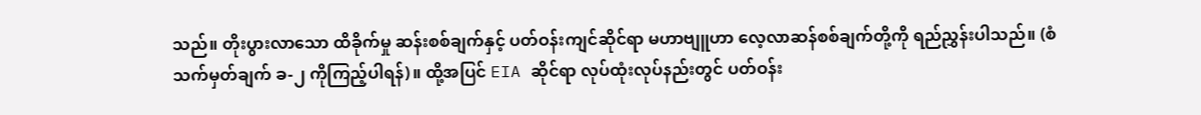သည်။ တိုးပွားလာသော ထိခိုက်မှု ဆန်းစစ်ချက်နှင့် ပတ်ဝန်းကျင်ဆိုင်ရာ မဟာဗျူဟာ လေ့လာဆန်စစ်ချက်တို့ကို ရည်ညွှန်းပါသည်။ (စံသက်မှတ်ချက် ခ-၂ ကိုကြည့်ပါရန်)။ ထို့အပြင် EIA ဆိုင်ရာ လုပ်ထုံးလုပ်နည်းတွင် ပတ်ဝန်း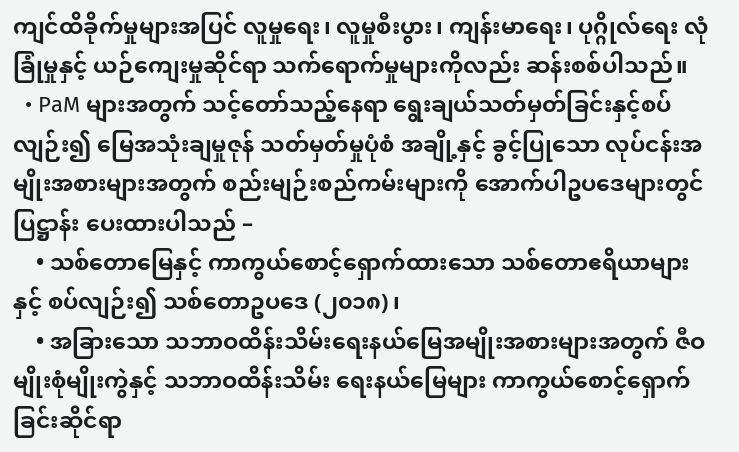ကျင်ထိခိုက်မှုများအပြင် လူမှုရေး၊ လူမှုစီးပွား၊ ကျန်းမာရေး၊ ပုဂ္ဂိုလ်ရေး လုံခြုံမှုနှင့် ယဉ်ကျေးမှုဆိုင်ရာ သက်ရောက်မှုများကိုလည်း ဆန်းစစ်ပါသည်။
  • PaM များအတွက် သင့်တော်သည့်နေရာ ရွေးချယ်သတ်မှတ်ခြင်းနှင့်စပ်လျဉ်း၍ မြေအသုံးချမှုဇုန် သတ်မှတ်မှုပုံစံ အချို့နှင့် ခွင့်ပြုသော လုပ်ငန်းအမျိုးအစားများအတွက် စည်းမျဉ်းစည်ကမ်းများကို အောက်ပါဥပဒေများတွင် ပြဋ္ဌာန်း ပေးထားပါသည် –
    • သစ်တောမြေနှင့် ကာကွယ်စောင့်ရှောက်ထားသော သစ်တောဧရိယာများနှင့် စပ်လျဉ်း၍ သစ်တောဥပဒေ (၂၀၁၈) ၊
    • အခြားသော သဘာဝထိန်းသိမ်းရေးနယ်မြေအမျိုးအစားများအတွက် ဇီဝမျိုးစုံမျိုးကွဲနှင့် သဘာဝထိန်းသိမ်း ရေးနယ်မြေများ ကာကွယ်စောင့်ရှောက်ခြင်းဆိုင်ရာ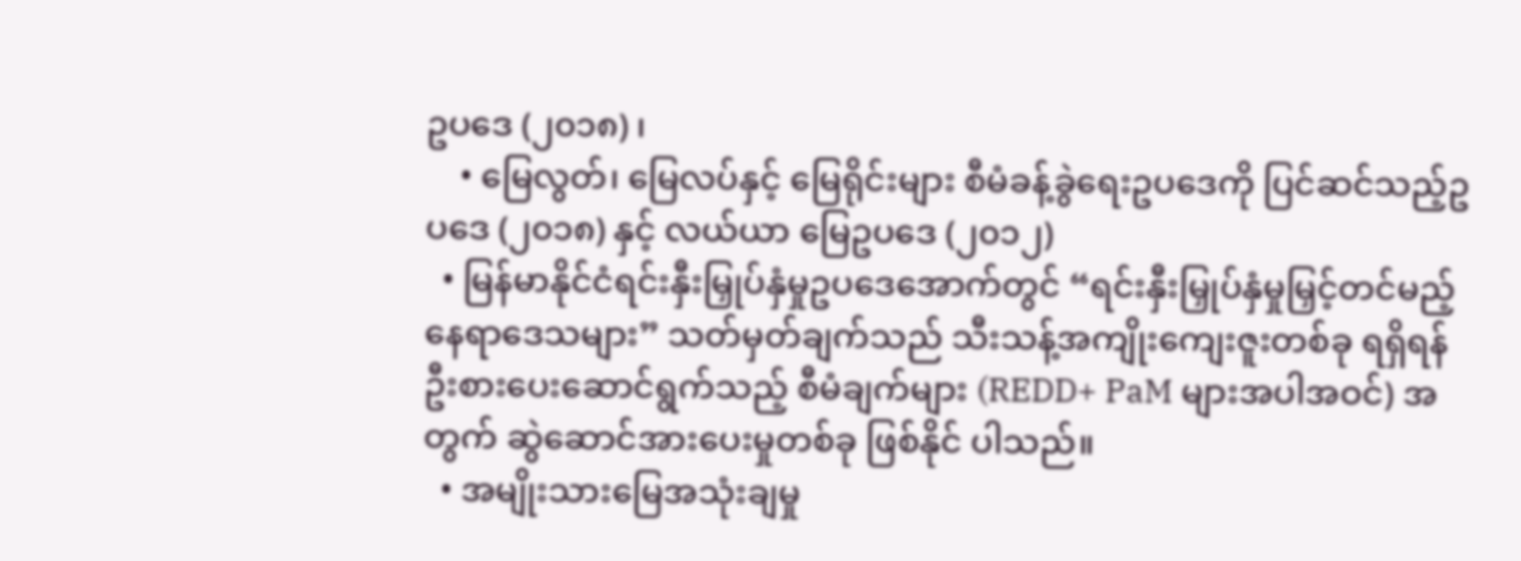ဥပဒေ (၂၀၁၈) ၊
    • မြေလွတ်၊ မြေလပ်နှင့် မြေရိုင်းများ စီမံခန့်ခွဲရေးဥပဒေကို ပြင်ဆင်သည့်ဥပဒေ (၂၀၁၈) နှင့် လယ်ယာ မြေဥပဒေ (၂၀၁၂)
  • မြန်မာနိုင်ငံရင်းနှီးမြှုပ်နှံမှုဥပဒေအောက်တွင် “ရင်းနှီးမြှုပ်နှံမှုမြှင့်တင်မည့် နေရာဒေသများ” သတ်မှတ်ချက်သည် သီးသန့်အကျိုးကျေးဇူးတစ်ခု ရရှိရန် ဦးစားပေးဆောင်ရွက်သည့် စီမံချက်များ (REDD+ PaM များအပါအဝင်) အတွက် ဆွဲဆောင်အားပေးမှုတစ်ခု ဖြစ်နိုင် ပါသည်။
  • အမျိုးသားမြေအသုံးချမှု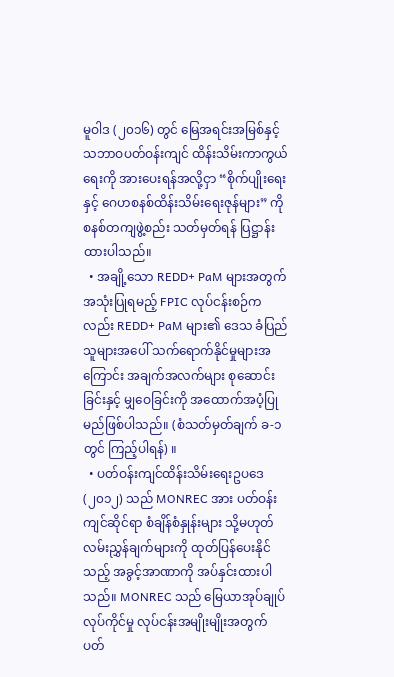မူဝါဒ (၂၀၁၆) တွင် မြေအရင်းအမြစ်နှင့် သဘာဝပတ်ဝန်းကျင် ထိန်းသိမ်းကာကွယ်ရေးကို အားပေးရန်အလို့ငှာ “စိုက်ပျိုးရေးနှင့် ဂေဟစနစ်ထိန်းသိမ်းရေးဇုန်များ” ကို စနစ်တကျဖွဲ့စည်း သတ်မှတ်ရန် ပြဋ္ဌာန်း ထားပါသည်။
  • အချို့သော REDD+ PaM များအတွက် အသုံးပြုရမည့် FPIC လုပ်ငန်းစဉ်ကလည်း REDD+ PaM များ၏ ဒေသ ခံပြည်သူများအပေါ် သက်ရောက်နိုင်မှုများအကြောင်း အချက်အလက်များ စုဆောင်းခြင်းနှင့် မျှဝေခြင်းကို အထောက်အပံ့ပြုမည်ဖြစ်ပါသည်။ (စံသတ်မှတ်ချက် ခ-၁ တွင် ကြည့်ပါရန်) ။
  • ပတ်ဝန်းကျင်ထိန်းသိမ်းရေးဥပဒေ (၂၀၁၂) သည် MONREC အား ပတ်ဝန်းကျင်ဆိုင်ရာ စံချိန်စံနှုန်းများ သို့မဟုတ် လမ်းညွှန်ချက်များကို ထုတ်ပြန်ပေးနိုင်သည့် အခွင့်အာဏာကို အပ်နှင်းထားပါသည်။ MONREC သည် မြေယာအုပ်ချုပ်လုပ်ကိုင်မှု လုပ်ငန်းအမျိုးမျိုးအတွက် ပတ်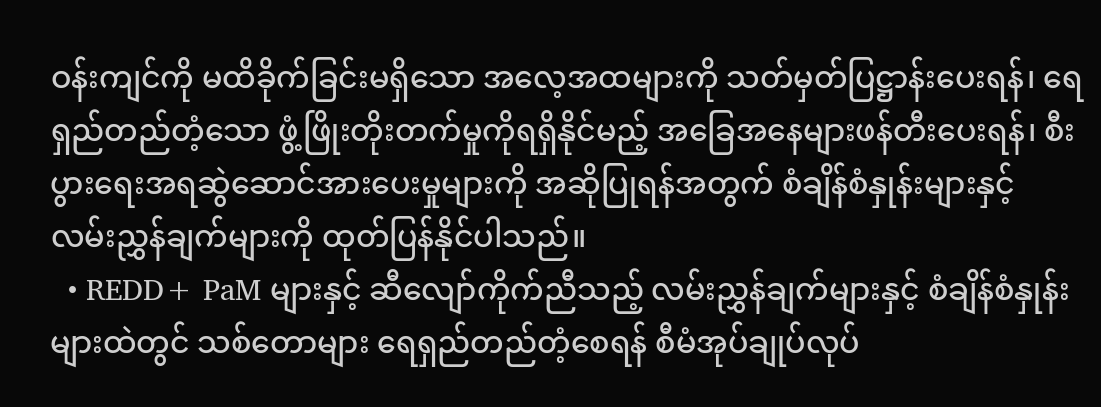ဝန်းကျင်ကို မထိခိုက်ခြင်းမရှိသော အလေ့အထများကို သတ်မှတ်ပြဋ္ဌာန်းပေးရန်၊ ရေရှည်တည်တံ့သော ဖွံ့ဖြိုးတိုးတက်မှုကိုရရှိနိုင်မည့် အခြေအနေများဖန်တီးပေးရန်၊ စီးပွားရေးအရဆွဲဆောင်အားပေးမှုများကို အဆိုပြုရန်အတွက် စံချိန်စံနှုန်းများနှင့် လမ်းညွှန်ချက်များကို ထုတ်ပြန်နိုင်ပါသည်။
  • REDD+ PaM များနှင့် ဆီလျော်ကိုက်ညီသည့် လမ်းညွှန်ချက်များနှင့် စံချိန်စံနှုန်း များထဲတွင် သစ်တောများ ရေရှည်တည်တံ့စေရန် စီမံအုပ်ချုပ်လုပ်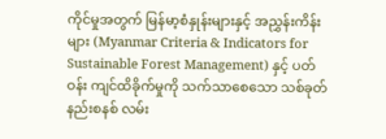ကိုင်မှုအတွက် မြန်မာ့စံနှုန်းများနှင့် အညွှန်းကိန်းများ (Myanmar Criteria & Indicators for Sustainable Forest Management) နှင့် ပတ်ဝန်း ကျင်ထိခိုက်မှုကို သက်သာစေသော သစ်ခုတ်နည်းစနစ် လမ်း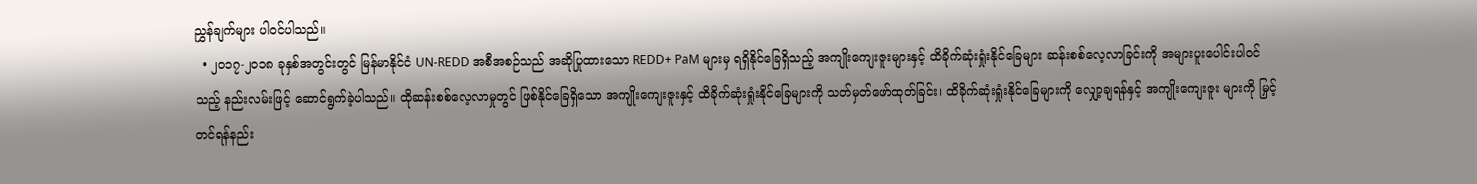ညွှန်ချက်များ ပါဝင်ပါသည်။
  • ၂၀၁၇-၂၀၁၈ ခုနှစ်အတွင်းတွင် မြန်မာနိုင်ငံ UN-REDD အစီအစဉ်သည် အဆိုပြုထားသော REDD+ PaM များမှ ရရှိနိုင်ခြေရှိသည့် အကျိုးကျေးဇူးများနှင့် ထိခိုက်ဆုံးရှုံးနိုင်ခြေများ ဆန်းစစ်လေ့လာခြင်းကို အများပူးပေါင်းပါဝင် သည့် နည်းလမ်းဖြင့် ဆောင်ရွက်ခဲ့ပါသည်။ ထိုဆန်းစစ်လေ့လာမှုတွင် ဖြစ်နိုင်ခြေရှိသော အကျိုးကျေးဇူးနှင့် ထိခိုက်ဆုံးရှုံးနိုင်ခြေများကို သတ်မှတ်ဖော်ထုတ်ခြင်း၊ ထိခိုက်ဆုံးရှုံးနိုင်ခြေများကို လျှော့ချရန်နှင့် အကျိုးကျေးဇူး များကို မြှင့်တင်ရန်နည်း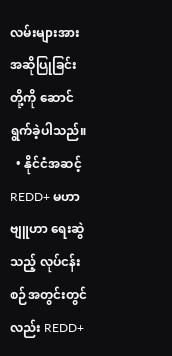လမ်းများအား အဆိုပြုခြင်းတို့ကို ဆောင်ရွက်ခဲ့ပါသည်။
  • နိုင်ငံအဆင့် REDD+ မဟာဗျူဟာ ရေးဆွဲသည့် လုပ်ငန်းစဉ်အတွင်းတွင်လည်း REDD+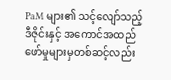PaM များ၏ သင့်လျော်သည့်ဒီဇိုင်းနှင့် အကောင်အထည် ဖော်မှုများမှတစ်ဆင့်လည်း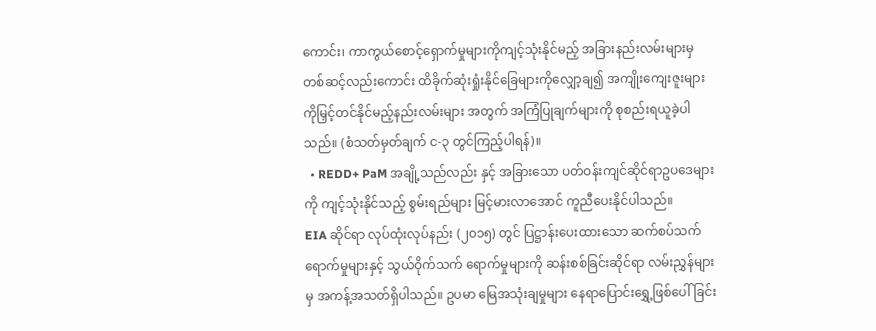ကောင်း၊ ကာကွယ်စောင့်ရှောက်မှုများကိုကျင့်သုံးနိုင်မည့် အခြားနည်းလမ်းများမှ တစ်ဆင့်လည်းကောင်း ထိခိုက်ဆုံးရှုံးနိုင်ခြေများကိုလျှော့ချ၍ အကျိုးကျေးဇူးများကိုမြှင့်တင်နိုင်မည့်နည်းလမ်းများ အတွက် အကြံပြုချက်များကို စုစည်းရယူခဲ့ပါသည်။ (စံသတ်မှတ်ချက် င-၃ တွင်ကြည့်ပါရန်)။
  • REDD+ PaM အချို့သည်လည်း နှင့် အခြားသော ပတ်ဝန်းကျင်ဆိုင်ရာဥပဒေများကို ကျင့်သုံးနိုင်သည့် စွမ်းရည်များ မြင့်မားလာအောင် ကူညီပေးနိုင်ပါသည်။
EIA ဆိုင်ရာ လုပ်ထုံးလုပ်နည်း (၂၀၁၅) တွင် ပြဋ္ဌာန်းပေးထားသော ဆက်စပ်သက်ရောက်မှုများနှင့် သွယ်ဝိုက်သက် ရောက်မှုများကို ဆန်းစစ်ခြင်းဆိုင်ရာ လမ်းညွှန်များမှ အကန့်အသတ်ရှိပါသည်။ ဥပမာ မြေအသုံးချမှုများ နေရာပြောင်းရွှေ့ဖြစ်ပေါ်ခြင်း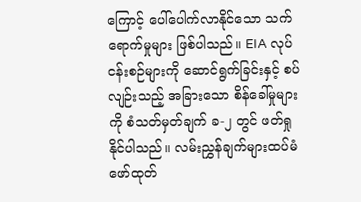ကြောင့် ပေါ်ပေါက်လာနိုင်သော သက်ရောက်မှုများ ဖြစ်ပါသည်။ EIA လုပ်ငန်းစဉ်များကို ဆောင်ရွက်ခြင်းနှင့် စပ်လျဉ်းသည့် အခြားသော စိန်ခေါ်မှုများကို စံသတ်မှတ်ချက် ခ-၂ တွင် ဖတ်ရှုနိုင်ပါသည်။ လမ်းညွှန်ချက်များထပ်မံ ဖော်ထုတ်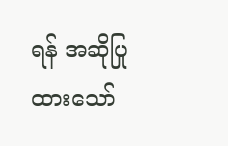ရန် အဆိုပြုထားသော်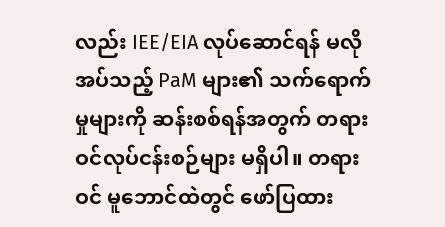လည်း IEE/EIA လုပ်ဆောင်ရန် မလိုအပ်သည့် PaM များ၏ သက်ရောက်မှုများကို ဆန်းစစ်ရန်အတွက် တရားဝင်လုပ်ငန်းစဉ်များ မရှိပါ။ တရားဝင် မူဘောင်ထဲတွင် ဖော်ပြထား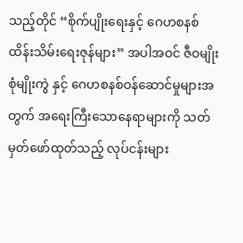သည့်တိုင် “စိုက်ပျိုးရေးနှင့် ဂေဟစနစ်ထိန်းသိမ်းရေးဇုန်များ” အပါအဝင် ဇီဝမျိုးစုံမျိုးကွဲ နှင့် ဂေဟစနစ်ဝန်ဆောင်မှုများအတွက် အရေးကြီးသောနေရာများကို သတ်မှတ်ဖော်ထုတ်သည့် လုပ်ငန်းများ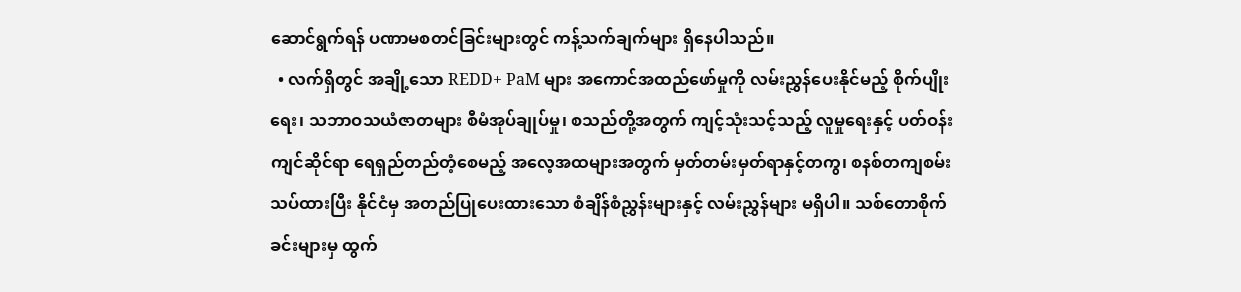ဆောင်ရွက်ရန် ပဏာမစတင်ခြင်းများတွင် ကန့်သက်ချက်များ ရှိနေပါသည်။
  • လက်ရှိတွင် အချို့သော REDD+ PaM များ အကောင်အထည်ဖော်မှုကို လမ်းညွှန်ပေးနိုင်မည့် စိုက်ပျိုးရေး၊ သဘာဝသယံဇာတများ စီမံအုပ်ချုပ်မှု၊ စသည်တို့အတွက် ကျင့်သုံးသင့်သည့် လူမှုရေးနှင့် ပတ်ဝန်းကျင်ဆိုင်ရာ ရေရှည်တည်တံ့စေမည့် အလေ့အထများအတွက် မှတ်တမ်းမှတ်ရာနှင့်တကွ၊ စနစ်တကျစမ်းသပ်ထားပြီး နိုင်ငံမှ အတည်ပြုပေးထားသော စံချိန်စံညွှန်းများနှင့် လမ်းညွှန်များ မရှိပါ။ သစ်တောစိုက်ခင်းများမှ ထွက်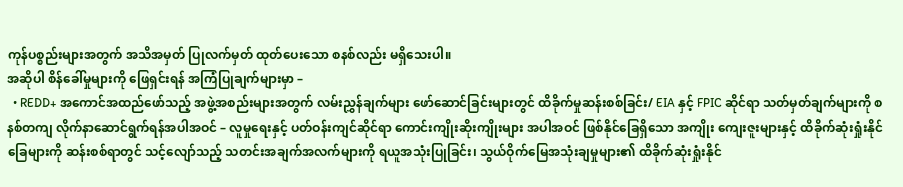ကုန်ပစ္စည်းများအတွက် အသိအမှတ် ပြုလက်မှတ် ထုတ်ပေးသော စနစ်လည်း မရှိသေးပါ။
အဆိုပါ စိန်ခေါ်မှုများကို ဖြေရှင်းရန် အကြံပြုချက်များမှာ –
  • REDD+ အကောင်အထည်ဖော်သည့် အဖွဲ့အစည်းများအတွက် လမ်းညွှန်ချက်များ ဖော်ဆောင်ခြင်းများတွင် ထိခိုက်မှုဆန်းစစ်ခြင်း/ EIA နှင့် FPIC ဆိုင်ရာ သတ်မှတ်ချက်များကို စနစ်တကျ လိုက်နာဆောင်ရွက်ရန်အပါအဝင် – လူမှုရေးနှင့် ပတ်ဝန်းကျင်ဆိုင်ရာ ကောင်းကျိုးဆိုးကျိုးများ အပါအဝင် ဖြစ်နိုင်ခြေရှိသော အကျိုး ကျေးဇူးများနှင့် ထိခိုက်ဆုံးရှုံးနိုင်ခြေများကို ဆန်းစစ်ရာတွင် သင့်လျော်သည့် သတင်းအချက်အလက်များကို ရယူအသုံးပြုခြင်း၊ သွယ်ဝိုက်မြေအသုံးချမှုများ၏ ထိခိုက်ဆုံးရှုံးနိုင်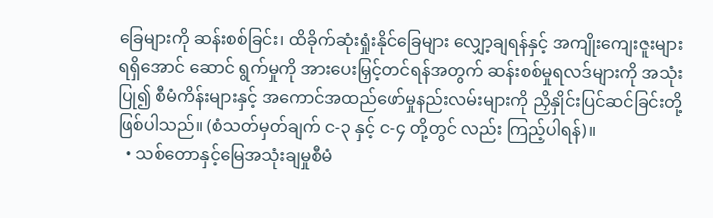ခြေများကို ဆန်းစစ်ခြင်း၊ ထိခိုက်ဆုံးရှုံးနိုင်ခြေများ လျှော့ချရန်နှင့် အကျိုးကျေးဇူးများ ရရှိအောင် ဆောင် ရွက်မှုကို အားပေးမြှင့်တင်ရန်အတွက် ဆန်းစစ်မှုရလဒ်များကို အသုံးပြု၍ စီမံကိန်းများနှင့် အကောင်အထည်ဖော်မှုနည်းလမ်းများကို ညှိနှိုင်းပြင်ဆင်ခြင်းတို့ ဖြစ်ပါသည်။ (စံသတ်မှတ်ချက် င-၃ နှင့် င-၄ တို့တွင် လည်း ကြည့်ပါရန်)။
  • သစ်တောနှင့်မြေအသုံးချမှုစီမံ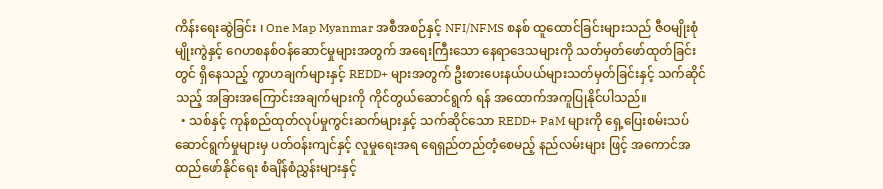ကိန်းရေးဆွဲခြင်း ၊ One Map Myanmar အစီအစဉ်နှင့် NFI/NFMS စနစ် ထူထောင်ခြင်းများသည် ဇီဝမျိုးစုံမျိုးကွဲနှင့် ဂေဟစနစ်ဝန်ဆောင်မှုများအတွက် အရေးကြီးသော နေရာဒေသများကို သတ်မှတ်ဖော်ထုတ်ခြင်းတွင် ရှိနေသည့် ကွာဟချက်များနှင့် REDD+ များအတွက် ဦးစားပေးနယ်ပယ်များသတ်မှတ်ခြင်းနှင့် သက်ဆိုင်သည့် အခြားအကြောင်းအချက်များကို ကိုင်တွယ်ဆောင်ရွက် ရန် အထောက်အကူပြုနိုင်ပါသည်။
  • သစ်နှင့် ကုန်စည်ထုတ်လုပ်မှုကွင်းဆက်များနှင့် သက်ဆိုင်သော REDD+ PaM များကို ရှေ့ပြေးစမ်းသပ်ဆောင်ရွက်မှုများမှ ပတ်ဝန်းကျင်နှင့် လူမှုရေးအရ ရေရှည်တည်တံ့စေမည့် နည်လမ်းများ ဖြင့် အကောင်အထည်ဖော်နိုင်ရေး စံချိန်စံညွှန်းများနှင့်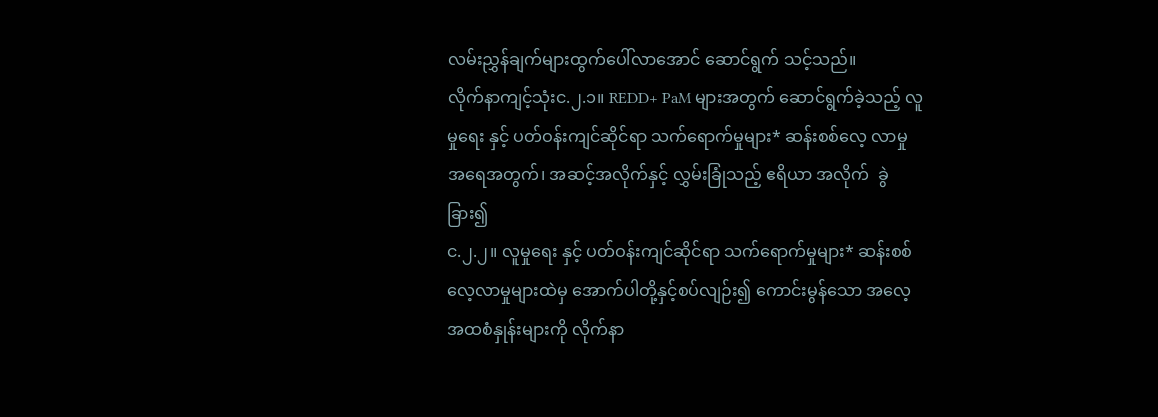လမ်းညွှန်ချက်များထွက်ပေါ်လာအောင် ဆောင်ရွက် သင့်သည်။
လိုက်နာကျင့်သုံးင.၂.၁။ REDD+ PaM များအတွက် ဆောင်ရွက်ခဲ့သည့် လူမှုရေး နှင့် ပတ်ဝန်းကျင်ဆိုင်ရာ သက်ရောက်မှုများ* ဆန်းစစ်လေ့ လာမှုအရေအတွက်၊ အဆင့်အလိုက်နှင့် လွှမ်းခြုံသည့် ဧရိယာ အလိုက်  ခွဲခြား၍
င.၂.၂။ လူမှုရေး နှင့် ပတ်ဝန်းကျင်ဆိုင်ရာ သက်ရောက်မှုများ* ဆန်းစစ်လေ့လာမှုများထဲမှ အောက်ပါတို့နှင့်စပ်လျဉ်း၍ ကောင်းမွန်သော အလေ့အထစံနှုန်းများကို လိုက်နာ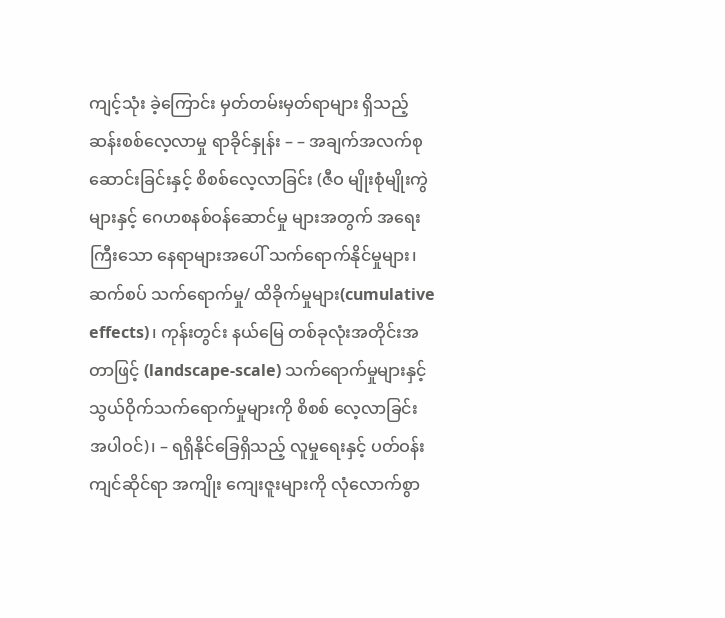ကျင့်သုံး ခဲ့ကြောင်း မှတ်တမ်းမှတ်ရာများ ရှိသည့် ဆန်းစစ်လေ့လာမှု ရာခိုင်နှုန်း – – အချက်အလက်စုဆောင်းခြင်းနှင့် စိစစ်လေ့လာခြင်း (ဇီဝ မျိုးစုံမျိုးကွဲများနှင့် ဂေဟစနစ်ဝန်ဆောင်မှု များအတွက် အရေး ကြီးသော နေရာများအပေါ် သက်ရောက်နိုင်မှုများ၊ ဆက်စပ် သက်ရောက်မှု/ ထိခိုက်မှုများ(cumulative effects)၊ ကုန်းတွင်း နယ်မြေ တစ်ခုလုံးအတိုင်းအတာဖြင့် (landscape-scale) သက်ရောက်မှုများနှင့် သွယ်ဝိုက်သက်ရောက်မှုများကို စိစစ် လေ့လာခြင်း အပါဝင်)၊ – ရရှိနိုင်ခြေရှိသည့် လူမှုရေးနှင့် ပတ်ဝန်းကျင်ဆိုင်ရာ အကျိုး ကျေးဇူးများကို လုံလောက်စွာ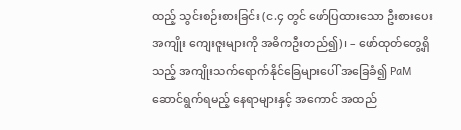ထည့် သွင်းစဉ်းစားခြင်း (င.၄ တွင် ဖော်ပြထားသော ဦးစားပေး အကျိုး ကျေးဇူးများကို အဓိကဦးတည်၍)၊ – ဖော်ထုတ်တွေ့ရှိသည့် အကျိုးသက်ရောက်နိုင်ခြေများပေါ် အခြေခံ၍ PaM ဆောင်ရွက်ရမည့် နေရာများနှင့် အကောင် အထည်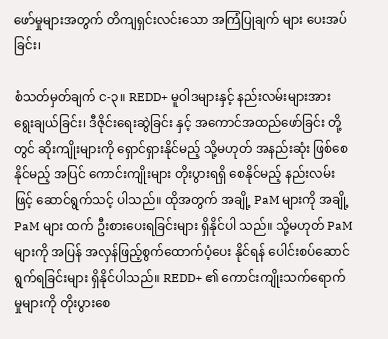ဖော်မှုများအတွက် တိကျရှင်းလင်းသော အကြံပြုချက် များ ပေးအပ်ခြင်း၊

စံသတ်မှတ်ချက် င-၃။ REDD+ မူဝါဒများနှင့် နည်းလမ်းများအား ရွေးချယ်ခြင်း၊ ဒီဇိုင်းရေးဆွဲခြင်း နှင့် အကောင်အထည်ဖော်ခြင်း တို့တွင် ဆိုးကျိုးများကို ရှောင်ရှားနိုင်မည့် သို့မဟုတ် အနည်းဆုံး ဖြစ်စေနိုင်မည့် အပြင် ကောင်းကျိုးများ တိုးပွားရရှိ စေနိုင်မည့် နည်းလမ်းဖြင့် ဆောင်ရွက်သင့် ပါသည်။ ထိုအတွက် အချို့ PaM များကို အချို့ PaM များ ထက် ဦးစားပေးရခြင်းများ ရှိနိုင်ပါ သည်။ သို့မဟုတ် PaM များကို အပြန် အလှန်ဖြည့်စွက်ထောက်ပံ့ပေး နိုင်ရန် ပေါင်းစပ်ဆောင်ရွက်ရခြင်းများ ရှိနိုင်ပါသည်။ REDD+ ၏ ကောင်းကျိုးသက်ရောက်မှုများကို တိုးပွားစေ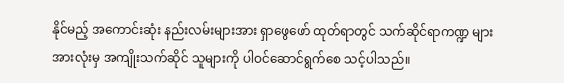နိုင်မည့် အကောင်းဆုံး နည်းလမ်းများအား ရှာဖွေဖော် ထုတ်ရာတွင် သက်ဆိုင်ရာကဏ္ဍ များအားလုံးမှ အကျိုးသက်ဆိုင် သူများကို ပါဝင်ဆောင်ရွက်စေ သင့်ပါသည်။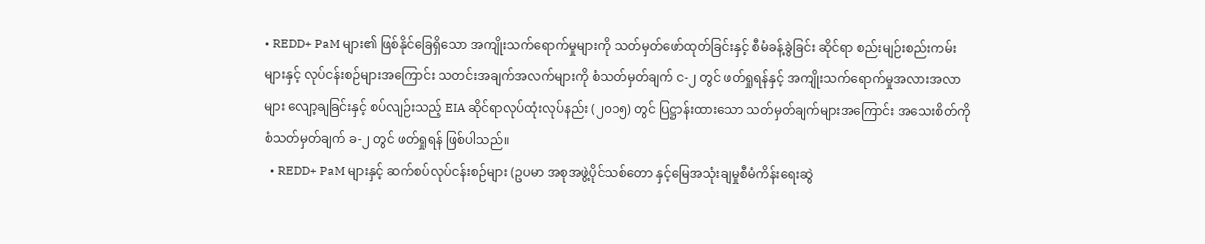• REDD+ PaM များ၏ ဖြစ်နိုင်ခြေရှိသော အကျိုးသက်ရောက်မှုများကို သတ်မှတ်ဖော်ထုတ်ခြင်းနှင့် စီမံခန့်ခွဲခြင်း ဆိုင်ရာ စည်းမျဉ်းစည်းကမ်းများနှင့် လုပ်ငန်းစဉ်များအကြောင်း သတင်းအချက်အလက်များကို စံသတ်မှတ်ချက် င-၂ တွင် ဖတ်ရှုရန်နှင့် အကျိုးသက်ရောက်မှုအလားအလာများ လျော့ချခြင်းနှင့် စပ်လျဉ်းသည့် EIA ဆိုင်ရာလုပ်ထုံးလုပ်နည်း (၂၀၁၅) တွင် ပြဋ္ဌာန်းထားသော သတ်မှတ်ချက်များအကြောင်း အသေးစိတ်ကို စံသတ်မှတ်ချက် ခ-၂ တွင် ဖတ်ရှုရန် ဖြစ်ပါသည်။
  • REDD+ PaM များနှင့် ဆက်စပ်လုပ်ငန်းစဉ်များ (ဥပမာ အစုအဖွဲ့ပိုင်သစ်တော နှင့်မြေအသုံးချမှုစီမံကိန်းရေးဆွဲ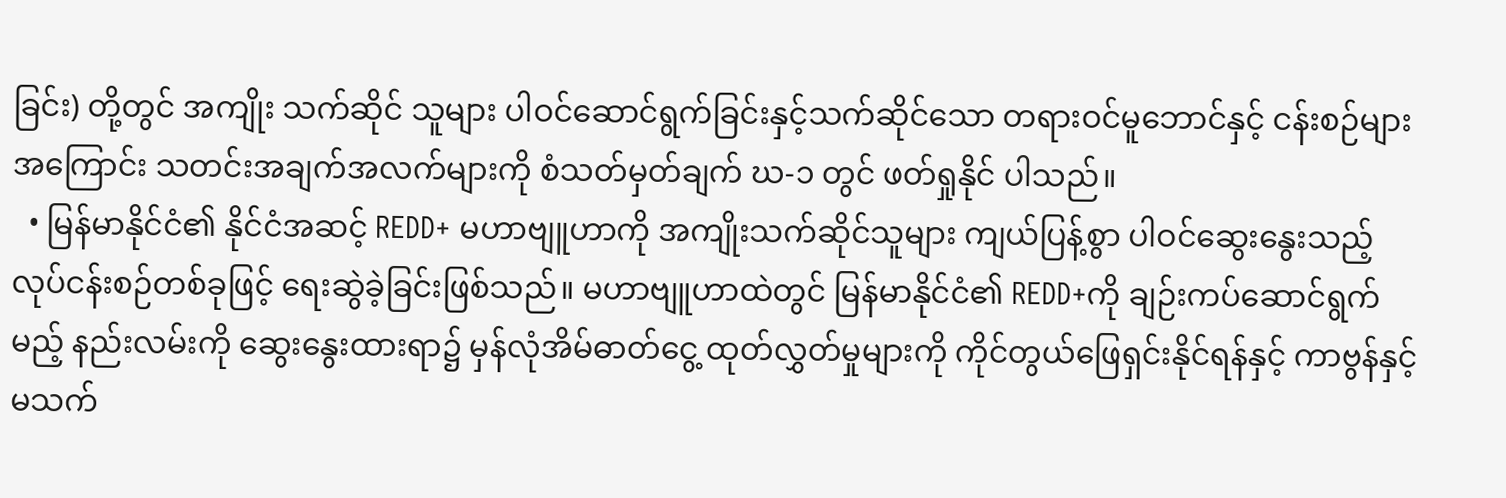ခြင်း) တို့တွင် အကျိုး သက်ဆိုင် သူများ ပါဝင်ဆောင်ရွက်ခြင်းနှင့်သက်ဆိုင်သော တရားဝင်မူဘောင်နှင့် ငန်းစဉ်များ အကြောင်း သတင်းအချက်အလက်များကို စံသတ်မှတ်ချက် ဃ-၁ တွင် ဖတ်ရှုနိုင် ပါသည်။
  • မြန်မာနိုင်ငံ၏ နိုင်ငံအဆင့် REDD+ မဟာဗျူဟာကို အကျိုးသက်ဆိုင်သူများ ကျယ်ပြန့်စွာ ပါဝင်ဆွေးနွေးသည့် လုပ်ငန်းစဉ်တစ်ခုဖြင့် ရေးဆွဲခဲ့ခြင်းဖြစ်သည်။ မဟာဗျူဟာထဲတွင် မြန်မာနိုင်ငံ၏ REDD+ကို ချဉ်းကပ်ဆောင်ရွက်မည့် နည်းလမ်းကို ဆွေးနွေးထားရာ၌ မှန်လုံအိမ်ဓာတ်ငွေ့ ထုတ်လွှတ်မှုများကို ကိုင်တွယ်ဖြေရှင်းနိုင်ရန်နှင့် ကာဗွန်နှင့်မသက်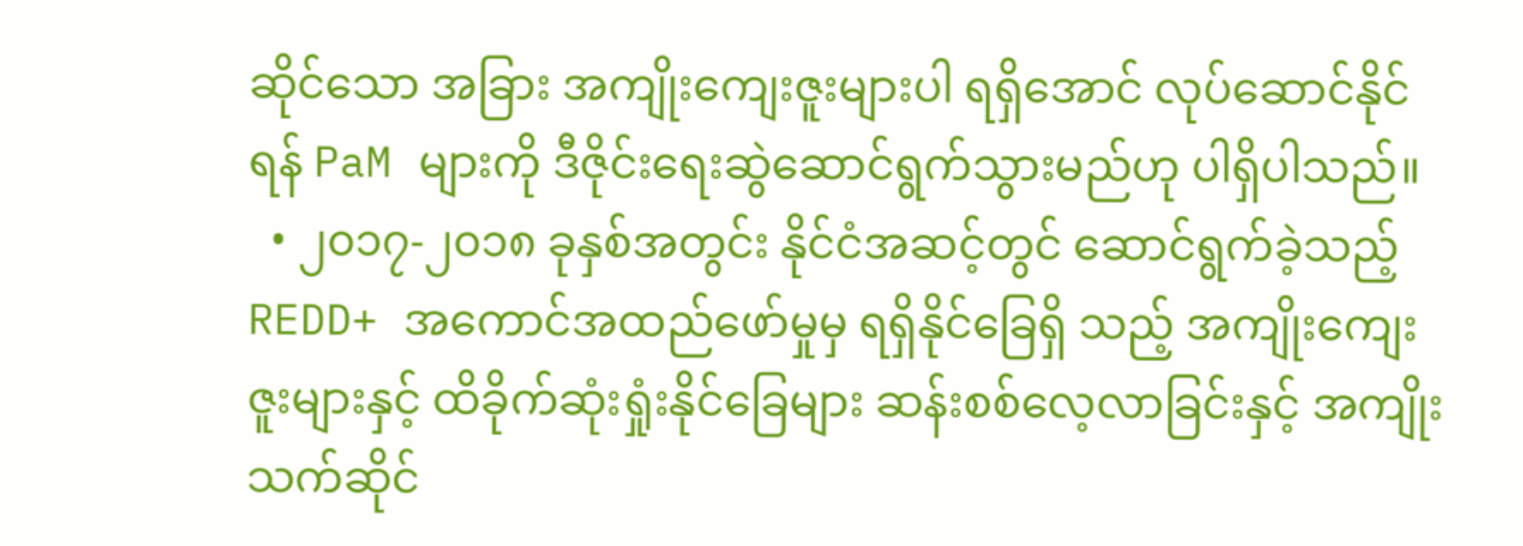ဆိုင်သော အခြား အကျိုးကျေးဇူးများပါ ရရှိအောင် လုပ်ဆောင်နိုင်ရန် PaM များကို ဒီဇိုင်းရေးဆွဲဆောင်ရွက်သွားမည်ဟု ပါရှိပါသည်။
  • ၂၀၁၇-၂၀၁၈ ခုနှစ်အတွင်း နိုင်ငံအဆင့်တွင် ဆောင်ရွက်ခဲ့သည့် REDD+ အကောင်အထည်ဖော်မှုမှ ရရှိနိုင်ခြေရှိ သည့် အကျိုးကျေးဇူးများနှင့် ထိခိုက်ဆုံးရှုံးနိုင်ခြေများ ဆန်းစစ်လေ့လာခြင်းနှင့် အကျိုးသက်ဆိုင်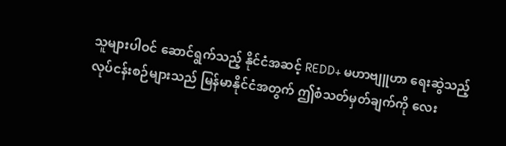သူများပါဝင် ဆောင်ရွက်သည့် နိုင်ငံအဆင့် REDD+ မဟာဗျူဟာ ရေးဆွဲသည့်လုပ်ငန်းစဉ်များသည် မြန်မာနိုင်ငံအတွက် ဤစံသတ်မှတ်ချက်ကို လေး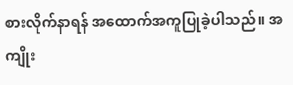စားလိုက်နာရန် အထောက်အကူပြုခဲ့ပါသည်။ အကျိုး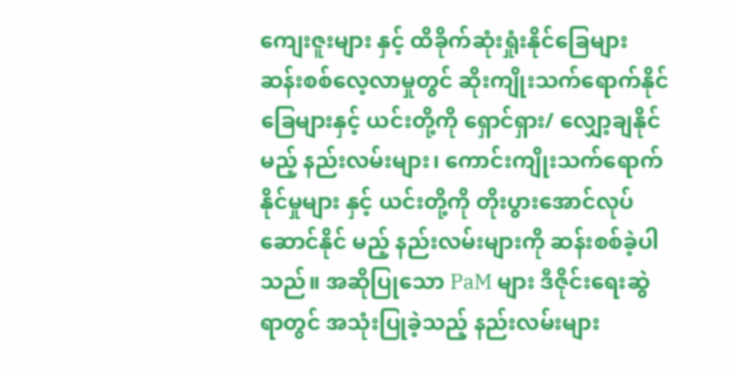ကျေးဇူးများ နှင့် ထိခိုက်ဆုံးရှုံးနိုင်ခြေများ ဆန်းစစ်လေ့လာမှုတွင် ဆိုးကျိုးသက်ရောက်နိုင်ခြေများနှင့် ယင်းတို့ကို ရှောင်ရှား/ လျှော့ချနိုင်မည့် နည်းလမ်းများ၊ ကောင်းကျိုးသက်ရောက်နိုင်မှုများ နှင့် ယင်းတို့ကို တိုးပွားအောင်လုပ်ဆောင်နိုင် မည့် နည်းလမ်းများကို ဆန်းစစ်ခဲ့ပါသည်။ အဆိုပြုသော PaM များ ဒီဇိုင်းရေးဆွဲရာတွင် အသုံးပြုခဲ့သည့် နည်းလမ်းများ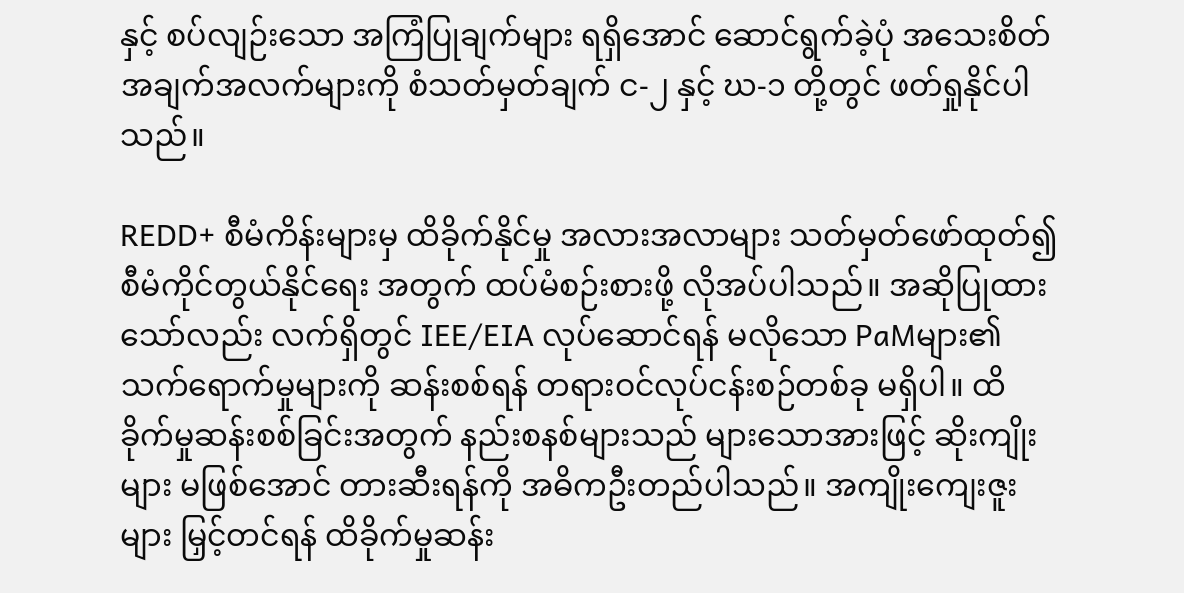နှင့် စပ်လျဉ်းသော အကြံပြုချက်များ ရရှိအောင် ဆောင်ရွက်ခဲ့ပုံ အသေးစိတ်အချက်အလက်များကို စံသတ်မှတ်ချက် င-၂ နှင့် ဃ-၁ တို့တွင် ဖတ်ရှုနိုင်ပါသည်။

REDD+ စီမံကိန်းများမှ ထိခိုက်နိုင်မှု အလားအလာများ သတ်မှတ်ဖော်ထုတ်၍ စီမံကိုင်တွယ်နိုင်ရေး အတွက် ထပ်မံစဉ်းစားဖို့ လိုအပ်ပါသည်။ အဆိုပြုထားသော်လည်း လက်ရှိတွင် IEE/EIA လုပ်ဆောင်ရန် မလိုသော PaMများ၏ သက်ရောက်မှုများကို ဆန်းစစ်ရန် တရားဝင်လုပ်ငန်းစဉ်တစ်ခု မရှိပါ။ ထိခိုက်မှုဆန်းစစ်ခြင်းအတွက် နည်းစနစ်များသည် များသောအားဖြင့် ဆိုးကျိုးများ မဖြစ်အောင် တားဆီးရန်ကို အဓိကဦးတည်ပါသည်။ အကျိုးကျေးဇူးများ မြှင့်တင်ရန် ထိခိုက်မှုဆန်း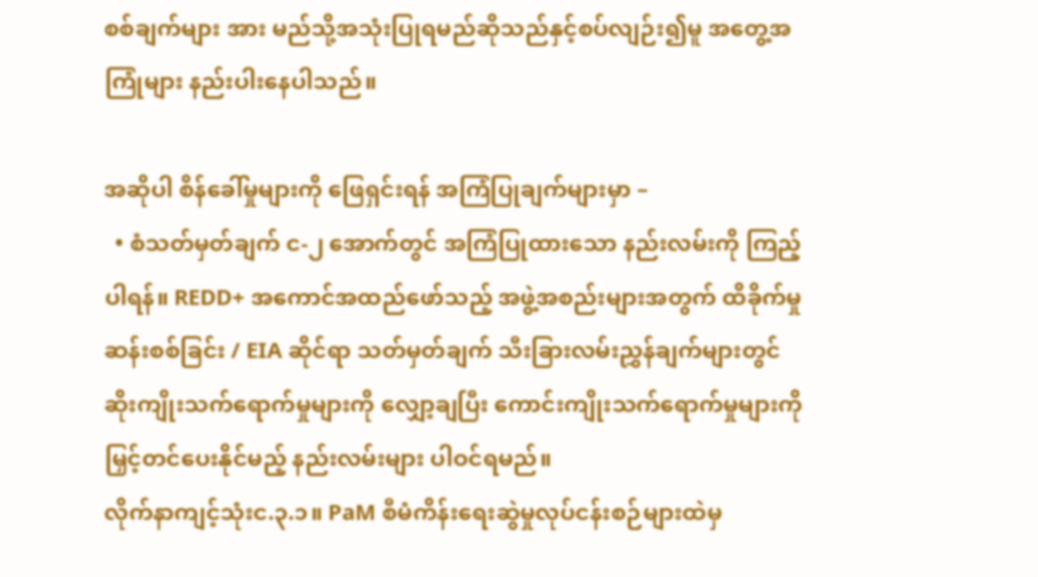စစ်ချက်များ အား မည်သို့အသုံးပြုရမည်ဆိုသည်နှင့်စပ်လျဉ်း၍မူ အတွေ့အကြုံများ နည်းပါးနေပါသည်။

အဆိုပါ စိန်ခေါ်မှုများကို ဖြေရှင်းရန် အကြံပြုချက်များမှာ –
  • စံသတ်မှတ်ချက် င-၂ အောက်တွင် အကြံပြုထားသော နည်းလမ်းကို ကြည့်ပါရန်။ REDD+ အကောင်အထည်ဖော်သည့် အဖွဲ့အစည်းများအတွက် ထိခိုက်မှုဆန်းစစ်ခြင်း / EIA ဆိုင်ရာ သတ်မှတ်ချက် သီးခြားလမ်းညွှန်ချက်များတွင် ဆိုးကျိုးသက်ရောက်မှုများကို လျှော့ချပြီး ကောင်းကျိုးသက်ရောက်မှုများကို မြှင့်တင်ပေးနိုင်မည့် နည်းလမ်းများ ပါဝင်ရမည်။
လိုက်နာကျင့်သုံးင.၃.၁။ PaM စီမံကိန်းရေးဆွဲမှုလုပ်ငန်းစဉ်များထဲမှ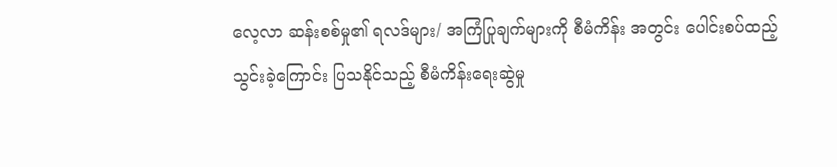လေ့လာ ဆန်းစစ်မှု၏ ရလဒ်များ/ အကြံပြုချက်များကို စီမံကိန်း အတွင်း ပေါင်းစပ်ထည့်သွင်းခဲ့ကြောင်း ပြသနိုင်သည့် စီမံကိန်းရေးဆွဲမှု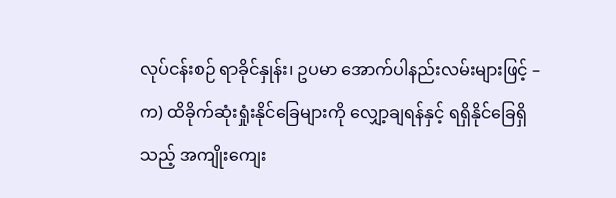လုပ်ငန်းစဉ် ရာခိုင်နှုန်း၊ ဥပမာ အောက်ပါနည်းလမ်းများဖြင့် –
က) ထိခိုက်ဆုံးရှုံးနိုင်ခြေများကို လျှော့ချရန်နှင့် ရရှိနိုင်ခြေရှိ သည့် အကျိုးကျေး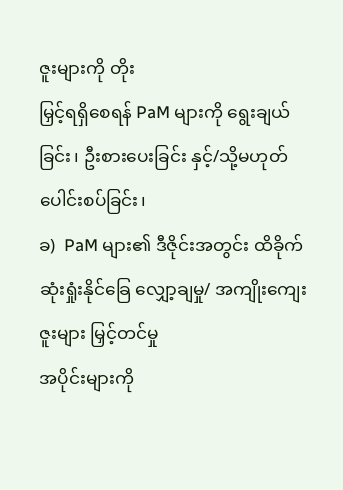ဇူးများကို တိုး
မြှင့်ရရှိစေရန် PaM များကို ရွေးချယ်ခြင်း၊ ဦးစားပေးခြင်း နှင့်/သို့မဟုတ် ပေါင်းစပ်ခြင်း၊
ခ)  PaM များ၏ ဒီဇိုင်းအတွင်း ထိခိုက်ဆုံးရှုံးနိုင်ခြေ လျှော့ချမှု/ အကျိုးကျေးဇူးများ မြှင့်တင်မှု
အပိုင်းများကို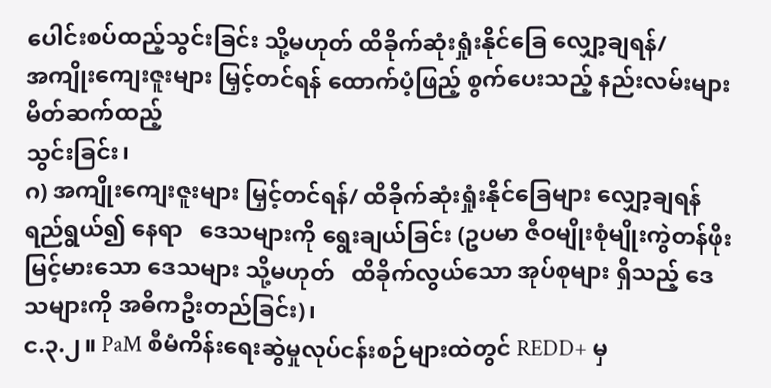ပေါင်းစပ်ထည့်သွင်းခြင်း သို့မဟုတ် ထိခိုက်ဆုံးရှုံးနိုင်ခြေ လျှော့ချရန်/
အကျိုးကျေးဇူးများ မြှင့်တင်ရန် ထောက်ပံ့ဖြည့် စွက်ပေးသည့် နည်းလမ်းများ မိတ်ဆက်ထည့်
သွင်းခြင်း၊
ဂ) အကျိုးကျေးဇူးများ မြှင့်တင်ရန်/ ထိခိုက်ဆုံးရှုံးနိုင်ခြေများ လျှော့ချရန် ရည်ရွယ်၍ နေရာ   ဒေသများကို ရွေးချယ်ခြင်း (ဥပမာ ဇီဝမျိုးစုံမျိုးကွဲတန်ဖိုး မြင့်မားသော ဒေသများ သို့မဟုတ်   ထိခိုက်လွယ်သော အုပ်စုများ ရှိသည့် ဒေသများကို အဓိကဦးတည်ခြင်း)၊
င.၃.၂။ PaM စီမံကိန်းရေးဆွဲမှုလုပ်ငန်းစဉ်များထဲတွင် REDD+ မှ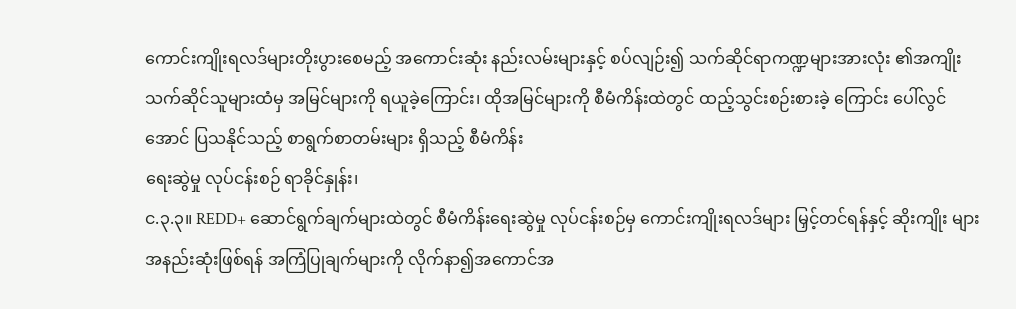ကောင်းကျိုးရလဒ်များတိုးပွားစေမည့် အကောင်းဆုံး နည်းလမ်းများနှင့် စပ်လျဉ်း၍ သက်ဆိုင်ရာကဏ္ဍများအားလုံး ၏အကျိုးသက်ဆိုင်သူများထံမှ အမြင်များကို ရယူခဲ့ကြောင်း၊ ထိုအမြင်များကို စီမံကိန်းထဲတွင် ထည့်သွင်းစဉ်းစားခဲ့ ကြောင်း ပေါ်လွင်အောင် ပြသနိုင်သည့် စာရွက်စာတမ်းများ ရှိသည့် စီမံကိန်း
ရေးဆွဲမှု လုပ်ငန်းစဉ် ရာခိုင်နှုန်း၊
င.၃.၃။ REDD+ ဆောင်ရွက်ချက်များထဲတွင် စီမံကိန်းရေးဆွဲမှု လုပ်ငန်းစဉ်မှ ကောင်းကျိုးရလဒ်များ မြှင့်တင်ရန်နှင့် ဆိုးကျိုး များ အနည်းဆုံးဖြစ်ရန် အကြံပြုချက်များကို လိုက်နာ၍အကောင်အ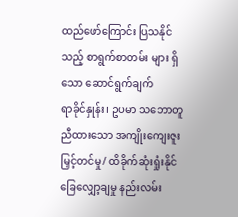ထည်ဖော်ကြောင်း ပြသနိုင်သည့် စာရွက်စာတမ်း များ ရှိသော ဆောင်ရွက်ချက်
ရာခိုင်နှုန်း၊ ဥပမာ သဘောတူ ညီထားသော အကျိုးကျေးဇူး မြှင့်တင်မှု/ ထိခိုက်ဆုံးရှုံးနိုင်ခြေလျှော့ချမှု နည်းလမ်း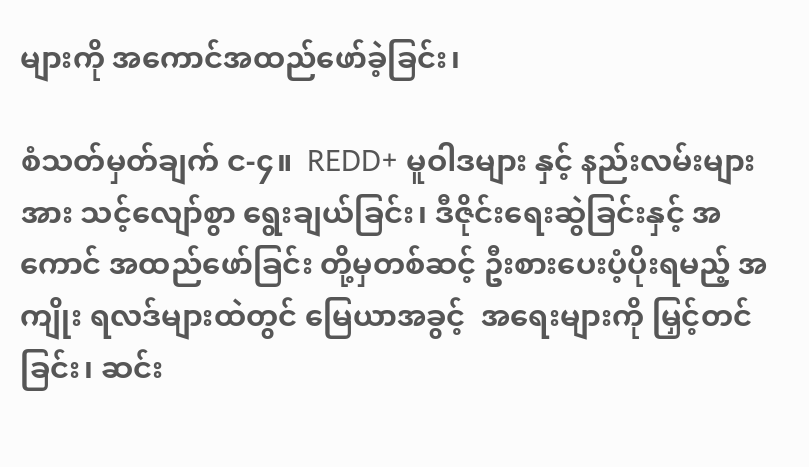များကို အကောင်အထည်ဖော်ခဲ့ခြင်း၊

စံသတ်မှတ်ချက် င-၄။  REDD+ မူဝါဒများ နှင့် နည်းလမ်းများအား သင့်လျော်စွာ ရွေးချယ်ခြင်း၊ ဒီဇိုင်းရေးဆွဲခြင်းနှင့် အကောင် အထည်ဖော်ခြင်း တို့မှတစ်ဆင့် ဦးစားပေးပံ့ပိုးရမည့် အကျိုး ရလဒ်များထဲတွင် မြေယာအခွင့်  အရေးများကို မြှင့်တင်ခြင်း၊ ဆင်း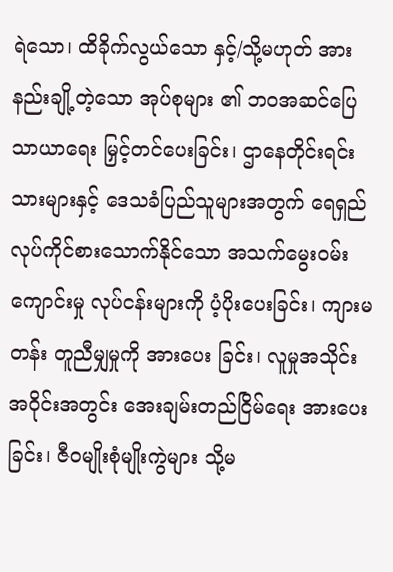ရဲသော၊ ထိခိုက်လွယ်သော နှင့်/သို့မဟုတ် အားနည်းချို့တဲ့သော အုပ်စုများ ၏ ဘဝအဆင်ပြေ သာယာရေး မြှင့်တင်ပေးခြင်း၊ ဌာနေတိုင်းရင်းသားများနှင့် ဒေသခံပြည်သူများအတွက် ရေရှည် လုပ်ကိုင်စားသောက်နိုင်သော အသက်မွေးဝမ်းကျောင်းမှု လုပ်ငန်းများကို ပံ့ပိုးပေးခြင်း၊ ကျားမတန်း တူညီမျှမှုကို အားပေး ခြင်း၊ လူမှုအသိုင်းအဝိုင်းအတွင်း အေးချမ်းတည်ငြိမ်ရေး အားပေးခြင်း၊ ဇီဝမျိုးစုံမျိုးကွဲများ သို့မ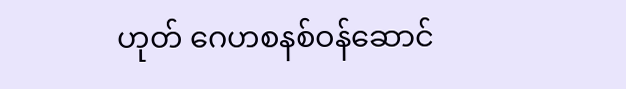ဟုတ် ဂေဟစနစ်ဝန်ဆောင်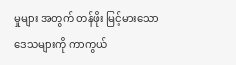မှုများ အတွက် တန်ဖိုး မြင့်မားသောဒေသများကို ကာကွယ်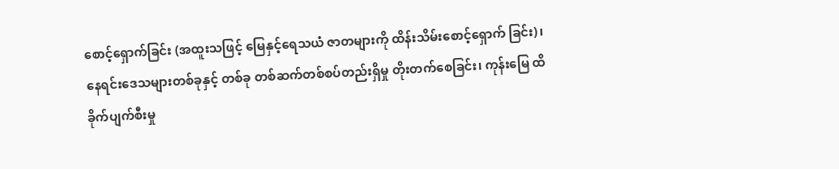စောင့်ရှောက်ခြင်း (အထူးသဖြင့် မြေနှင့်ရေသယံ ဇာတများကို ထိန်းသိမ်းစောင့်ရှောက် ခြင်း)၊ နေရင်းဒေသများတစ်ခုနှင့် တစ်ခု တစ်ဆက်တစ်စပ်တည်းရှိမှု တိုးတက်စေခြင်း၊ ကုန်းမြေ ထိခိုက်ပျက်စီးမှု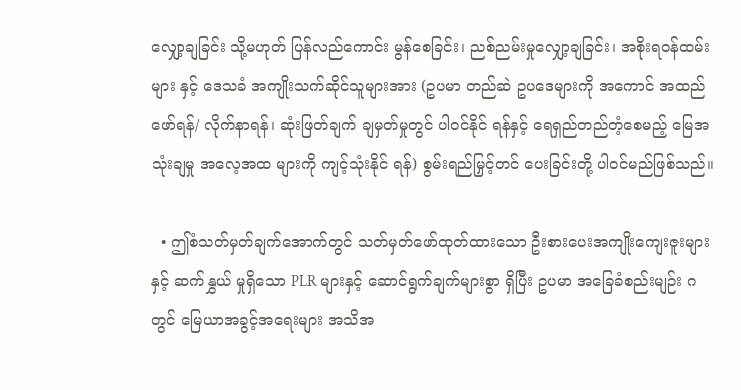လျှော့ချခြင်း သို့မဟုတ် ပြန်လည်ကောင်း မွန်စေခြင်း၊ ညစ်ညမ်းမှုလျှော့ချခြင်း၊ အစိုးရဝန်ထမ်းများ နှင့် ဒေသခံ အကျိုးသက်ဆိုင်သူများအား (ဥပမာ တည်ဆဲ ဥပဒေများကို အကောင် အထည်ဖော်ရန်/ လိုက်နာရန်၊ ဆုံးဖြတ်ချက် ချမှတ်မှုတွင် ပါဝင်နိုင် ရန်နှင့် ရေရှည်တည်တံ့စေမည့် မြေအသုံးချမှု အလေ့အထ များကို ကျင့်သုံးနိုင် ရန်) စွမ်းရည်မြှင့်တင် ပေးခြင်းတို့ ပါဝင်မည်ဖြစ်သည်။

  • ဤစံသတ်မှတ်ချက်အောက်တွင် သတ်မှတ်ဖော်ထုတ်ထားသော ဦးစားပေးအကျိုးကျေးဇူးများနှင့် ဆက်နွှယ် မှုရှိသော PLR များနှင့် ဆောင်ရွက်ချက်များစွာ ရှိပြီး ဥပမာ အခြေခံစည်းမျဉ်း ဂ တွင် မြေယာအခွင့်အရေးများ အသိအ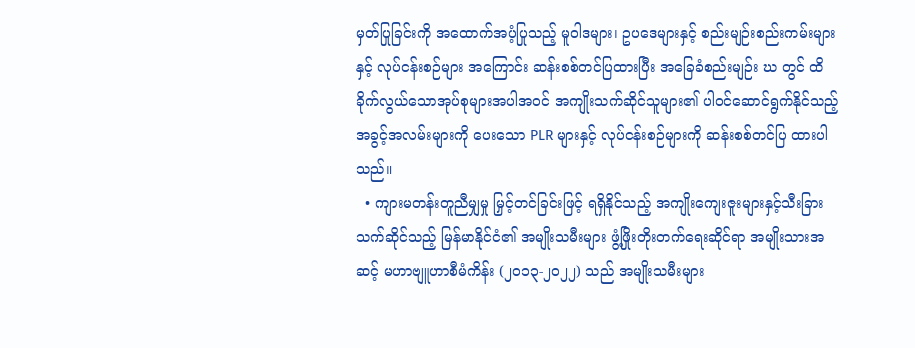မှတ်ပြုခြင်းကို အထောက်အပံ့ပြုသည့် မူဝါဒများ၊ ဥပဒေများနှင့် စည်းမျဉ်းစည်းကမ်းများနှင့် လုပ်ငန်းစဉ်များ အကြောင်း ဆန်းစစ်တင်ပြထားပြီး အခြေခံစည်းမျဉ်း ဃ တွင် ထိခိုက်လွယ်သောအုပ်စုများအပါအဝင် အကျိုးသက်ဆိုင်သူများ၏ ပါဝင်ဆောင်ရွက်နိုင်သည့် အခွင့်အလမ်းများကို ပေးသော PLR များနှင့် လုပ်ငန်းစဉ်များကို ဆန်းစစ်တင်ပြ ထားပါသည်။
  • ကျားမတန်းတူညီမျှမှု မြှင့်တင်ခြင်းဖြင့် ရရှိနိုင်သည့် အကျိုးကျေးဇူးများနှင့်သီးခြားသက်ဆိုင်သည့် မြန်မာနိုင်ငံ၏ အမျိုးသမီးများ ဖွံ့ဖြိုးတိုးတက်ရေးဆိုင်ရာ အမျိုးသားအဆင့် မဟာဗျူဟာစီမံကိန်း (၂၀၁၃-၂၀၂၂) သည် အမျိုးသမီးများ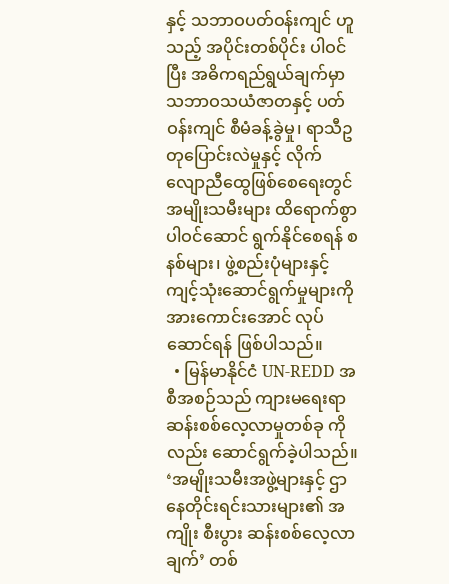နှင့် သဘာဝပတ်ဝန်းကျင် ဟူသည့် အပိုင်းတစ်ပိုင်း ပါဝင်ပြီး အဓိကရည်ရွယ်ချက်မှာ သဘာဝသယံဇာတနှင့် ပတ်ဝန်းကျင် စီမံခန့်ခွဲမှု၊ ရာသီဥတုပြောင်းလဲမှုနှင့် လိုက်လျောညီထွေဖြစ်စေရေးတွင် အမျိုးသမီးများ ထိရောက်စွာ ပါဝင်ဆောင် ရွက်နိုင်စေရန် စနစ်များ၊ ဖွဲ့စည်းပုံများနှင့် ကျင့်သုံးဆောင်ရွက်မှုများကို အားကောင်းအောင် လုပ်ဆောင်ရန် ဖြစ်ပါသည်။
  • မြန်မာနိုင်ငံ UN-REDD အစီအစဉ်သည် ကျားမရေးရာ ဆန်းစစ်လေ့လာမှုတစ်ခု ကိုလည်း ဆောင်ရွက်ခဲ့ပါသည်။ ‘အမျိုးသမီးအဖွဲ့များနှင့် ဌာနေတိုင်းရင်းသားများ၏ အကျိုး စီးပွား ဆန်းစစ်လေ့လာချက်’ တစ်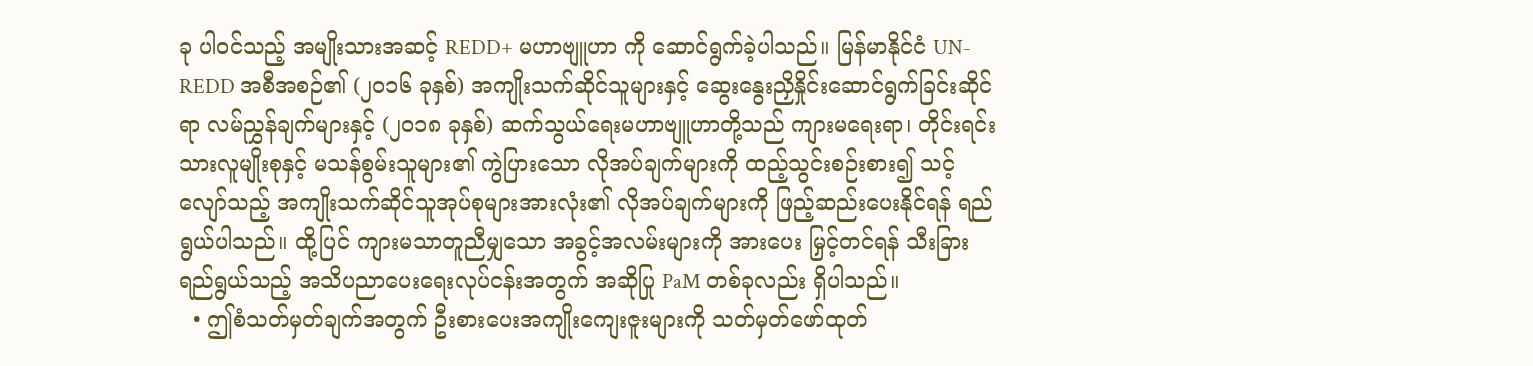ခု ပါဝင်သည့် အမျိုးသားအဆင့် REDD+ မဟာဗျူဟာ ကို ဆောင်ရွက်ခဲ့ပါသည်။ မြန်မာနိုင်ငံ UN-REDD အစီအစဉ်၏ (၂၀၁၆ ခုနှစ်) အကျိုးသက်ဆိုင်သူများနှင့် ဆွေးနွေးညှိနှိုင်းဆောင်ရွက်ခြင်းဆိုင်ရာ လမ်ညွှန်ချက်များနှင့် (၂၀၁၈ ခုနှစ်) ဆက်သွယ်ရေးမဟာဗျူဟာတို့သည် ကျားမရေးရာ၊ တိုင်းရင်း သားလူမျိုးစုနှင့် မသန်စွမ်းသူများ၏ ကွဲပြားသော လိုအပ်ချက်များကို ထည့်သွင်းစဉ်းစား၍ သင့်လျော်သည့် အကျိုးသက်ဆိုင်သူအုပ်စုများအားလုံး၏ လိုအပ်ချက်များကို ဖြည့်ဆည်းပေးနိုင်ရန် ရည်ရွယ်ပါသည်။ ထို့ပြင် ကျားမသာတူညီမျှသော အခွင့်အလမ်းများကို အားပေး မြှင့်တင်ရန် သီးခြားရည်ရွယ်သည့် အသိပညာပေးရေးလုပ်ငန်းအတွက် အဆိုပြု PaM တစ်ခုလည်း ရှိပါသည်။
  • ဤစံသတ်မှတ်ချက်အတွက် ဦးစားပေးအကျိုးကျေးဇူးများကို သတ်မှတ်ဖော်ထုတ်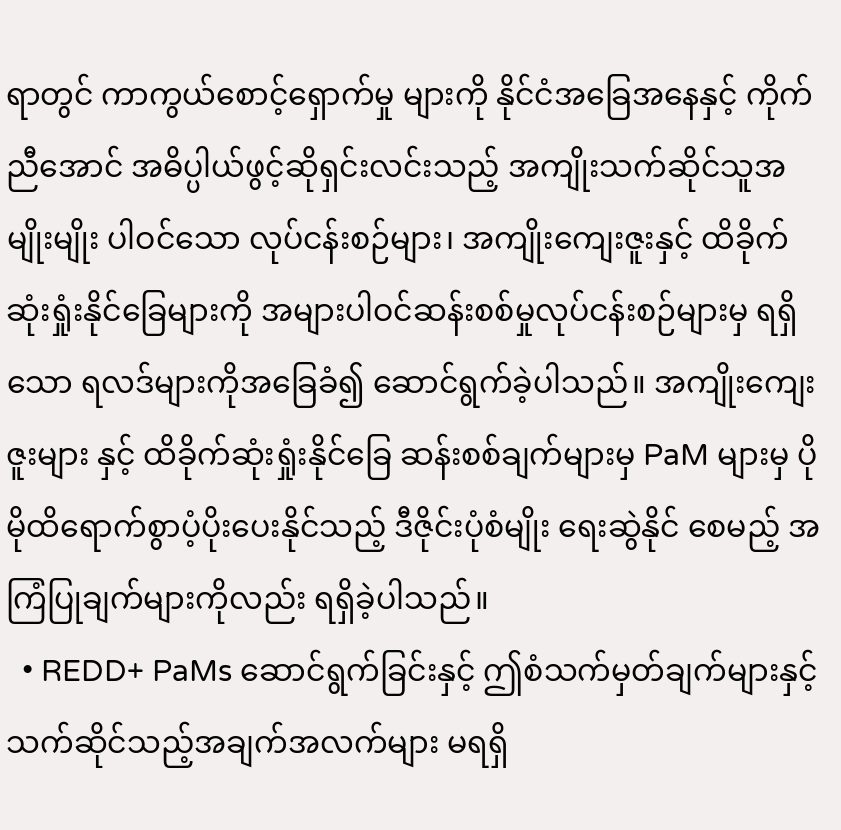ရာတွင် ကာကွယ်စောင့်ရှောက်မှု များကို နိုင်ငံအခြေအနေနှင့် ကိုက်ညီအောင် အဓိပ္ပါယ်ဖွင့်ဆိုရှင်းလင်းသည့် အကျိုးသက်ဆိုင်သူအမျိုးမျိုး ပါဝင်သော လုပ်ငန်းစဉ်များ၊ အကျိုးကျေးဇူးနှင့် ထိခိုက်ဆုံးရှုံးနိုင်ခြေများကို အများပါဝင်ဆန်းစစ်မှုလုပ်ငန်းစဉ်များမှ ရရှိသော ရလဒ်များကိုအခြေခံ၍ ဆောင်ရွက်ခဲ့ပါသည်။ အကျိုးကျေးဇူးများ နှင့် ထိခိုက်ဆုံးရှုံးနိုင်ခြေ ဆန်းစစ်ချက်များမှ PaM များမှ ပိုမိုထိရောက်စွာပံ့ပိုးပေးနိုင်သည့် ဒီဇိုင်းပုံစံမျိုး ရေးဆွဲနိုင် စေမည့် အကြံပြုချက်များကိုလည်း ရရှိခဲ့ပါသည်။
  • REDD+ PaMs ဆောင်ရွက်ခြင်းနှင့် ဤစံသက်မှတ်ချက်များနှင့် သက်ဆိုင်သည့်အချက်အလက်များ မရရှိ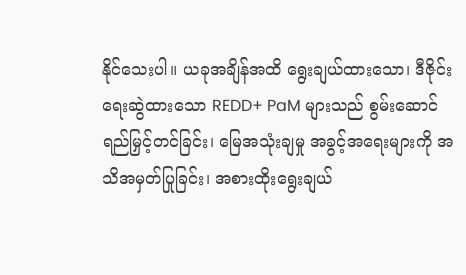နိုင်သေးပါ။ ယခုအချိန်အထိ ရွေးချယ်ထားသော၊ ဒီဇိုင်းရေးဆွဲထားသော REDD+ PaM များသည် စွမ်းဆောင်ရည်မြှင့်တင်ခြင်း၊ မြေအသုံးချမှု အခွင့်အရေးများကို အသိအမှတ်ပြုခြင်း၊ အစားထိုးရွေးချယ်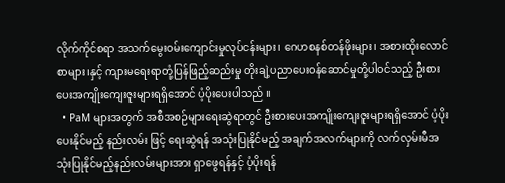လိုက်ကိုင်စရာ အသက်မွေးဝမ်းကျောင်းမှုလုပ်ငန်းများ၊ ဂေဟစနစ်တန်ဖိုးများ၊ အစားထိုးလောင်စာများ၊နှင့် ကျားမရေးရာတုံ့ပြန်ဖြည့်ဆည်းမှု တိုးချဲ့ပညာပေးဝန်ဆောင်မှုတို့ပါဝင်သည့် ဦးစားပေးအကျိုးကျေးဇူးများရရှိအောင် ပံ့ပိုးပေးပါသည် ။
  • PaM များအတွက် အစီအစဉ်များရေးဆွဲရာတွင် ဦးစားပေးအကျိုးကျေးဇူးများရရှိအောင် ပံ့ပိုးပေးနိုင်မည့် နည်းလမ်း ဖြင့် ရေးဆွဲရန် အသုံးပြုနိုင်မည့် အချက်အလက်များကို လက်လှမ်းမီအသုံးပြုနိုင်မည့်နည်းလမ်းများအား ရှာဖွေရန်နှင့် ပံ့ပိုးရန်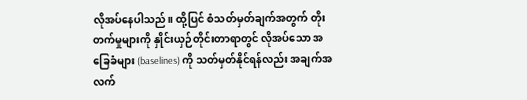လိုအပ်နေပါသည်။ ထို့ပြင် စံသတ်မှတ်ချက်အတွက် တိုးတက်မှုများကို နှိုင်းယှဉ်တိုင်းတာရာတွင် လိုအပ်သော အခြေခံများ (baselines) ကို သတ်မှတ်နိုင်ရန်လည်း အချက်အလက်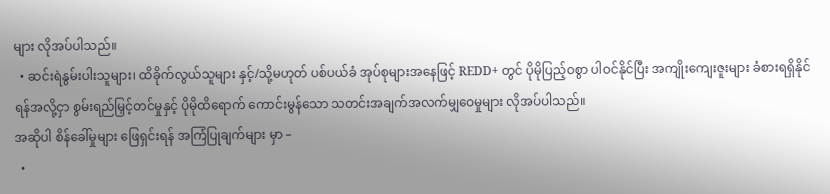များ လိုအပ်ပါသည်။
  • ဆင်းရဲနွမ်းပါးသူများ၊ ထိခိုက်လွယ်သူများ နှင့်/သို့မဟုတ် ပစ်ပယ်ခံ အုပ်စုများအနေဖြင့် REDD+ တွင် ပိုမိုပြည့်ဝစွာ ပါဝင်နိုင်ပြီး အကျိုးကျေးဇူးများ ခံစားရရှိနိုင်ရန်အလို့ငှာ စွမ်းရည်မြှင့်တင်မှုနှင့် ပိုမိုထိရောက် ကောင်းမွန်သော သတင်းအချက်အလက်မျှဝေမှုများ လိုအပ်ပါသည်။
အဆိုပါ စိန်ခေါ်မှုများ ဖြေရှင်းရန် အကြံပြုချက်များ မှာ –
  •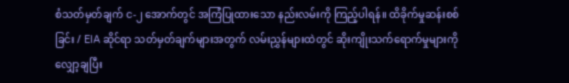စံသတ်မှတ်ချက် င-၂ အောက်တွင် အကြံပြုထားသော နည်းလမ်းကို ကြည့်ပါရန်။ ထိခိုက်မှုဆန်းစစ်ခြင်း / EIA ဆိုင်ရာ သတ်မှတ်ချက်များအတွက် လမ်းညွှန်များထဲတွင် ဆိုးကျိုးသက်ရောက်မှုများကိုလျှော့ချပြီး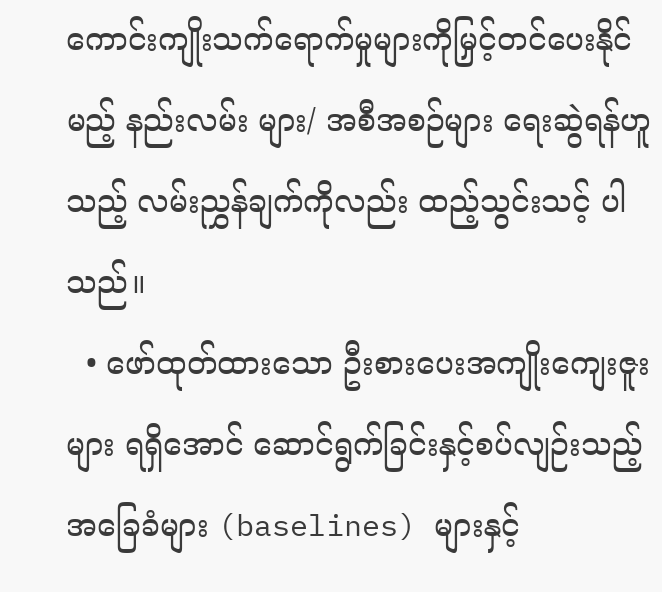ကောင်းကျိုးသက်ရောက်မှုများကိုမြှင့်တင်ပေးနိုင်မည့် နည်းလမ်း များ/ အစီအစဉ်များ ရေးဆွဲရန်ဟူသည့် လမ်းညွှန်ချက်ကိုလည်း ထည့်သွင်းသင့် ပါသည်။
  • ဖော်ထုတ်ထားသော ဦးစားပေးအကျိုးကျေးဇူးများ ရရှိအောင် ဆောင်ရွက်ခြင်းနှင့်စပ်လျဉ်းသည့် အခြေခံများ (baselines) များနှင့်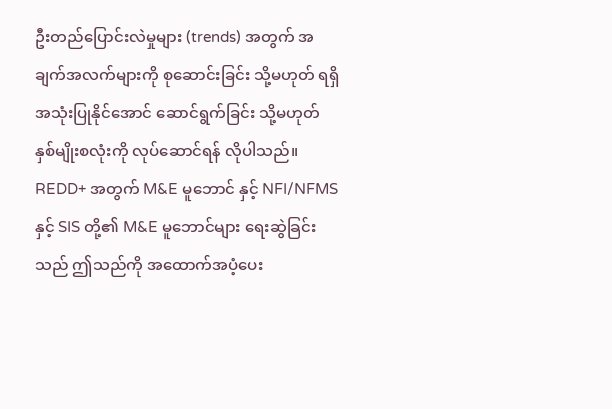ဦးတည်ပြောင်းလဲမှုများ (trends) အတွက် အချက်အလက်များကို စုဆောင်းခြင်း သို့မဟုတ် ရရှိအသုံးပြုနိုင်အောင် ဆောင်ရွက်ခြင်း သို့မဟုတ် နှစ်မျိုးစလုံးကို လုပ်ဆောင်ရန် လိုပါသည်။ REDD+ အတွက် M&E မူဘောင် နှင့် NFI/NFMS နှင့် SIS တို့၏ M&E မူဘောင်များ ရေးဆွဲခြင်းသည် ဤသည်ကို အထောက်အပံ့ပေး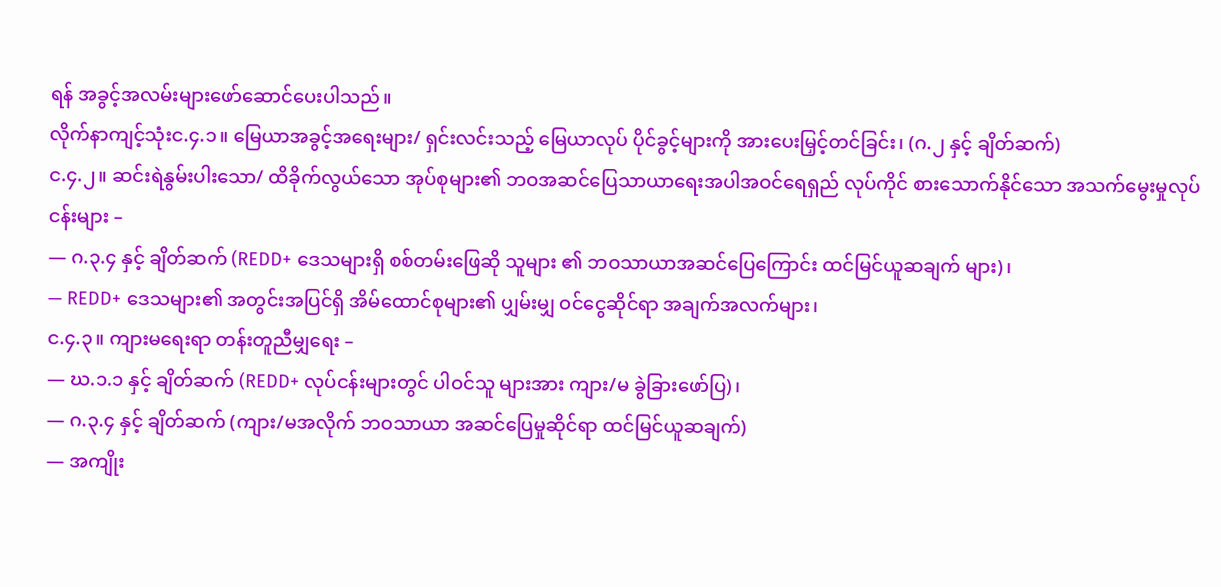ရန် အခွင့်အလမ်းများဖော်ဆောင်ပေးပါသည်။
လိုက်နာကျင့်သုံးင.၄.၁။ မြေယာအခွင့်အရေးများ/ ရှင်းလင်းသည့် မြေယာလုပ် ပိုင်ခွင့်များကို အားပေးမြှင့်တင်ခြင်း၊ (ဂ.၂ နှင့် ချိတ်ဆက်)
င.၄.၂။ ဆင်းရဲနွမ်းပါးသော/ ထိခိုက်လွယ်သော အုပ်စုများ၏ ဘဝအဆင်ပြေသာယာရေးအပါအဝင်ရေရှည် လုပ်ကိုင် စားသောက်နိုင်သော အသက်မွေးမှုလုပ်ငန်းများ –
— ဂ.၃.၄ နှင့် ချိတ်ဆက် (REDD+ ဒေသများရှိ စစ်တမ်းဖြေဆို သူများ ၏ ဘဝသာယာအဆင်ပြေကြောင်း ထင်မြင်ယူဆချက် များ)၊
— REDD+ ဒေသများ၏ အတွင်းအပြင်ရှိ အိမ်ထောင်စုများ၏ ပျှမ်းမျှ ဝင်ငွေဆိုင်ရာ အချက်အလက်များ၊
င.၄.၃။ ကျားမရေးရာ တန်းတူညီမျှရေး –
— ဃ.၁.၁ နှင့် ချိတ်ဆက် (REDD+ လုပ်ငန်းများတွင် ပါဝင်သူ များအား ကျား/မ ခွဲခြားဖော်ပြ)၊
— ဂ.၃.၄ နှင့် ချိတ်ဆက် (ကျား/မအလိုက် ဘဝသာယာ အဆင်ပြေမှုဆိုင်ရာ ထင်မြင်ယူဆချက်)
— အကျိုး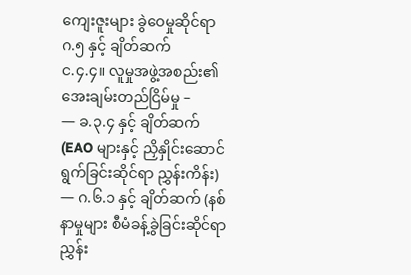ကျေးဇူးများ ခွဲဝေမှုဆိုင်ရာ ဂ.၅ နှင့် ချိတ်ဆက်
င.၄.၄။ လူမှုအဖွဲ့အစည်း၏ အေးချမ်းတည်ငြိမ်မှု –
— ခ.၃.၄ နှင့် ချိတ်ဆက် (EAO များနှင့် ညှိနှိုင်းဆောင်ရွက်ခြင်းဆိုင်ရာ ညွှန်းကိန်း)
— ဂ.၆.၁ နှင့် ချိတ်ဆက် (နစ်နာမှုများ စီမံခန့်ခွဲခြင်းဆိုင်ရာ ညွှန်း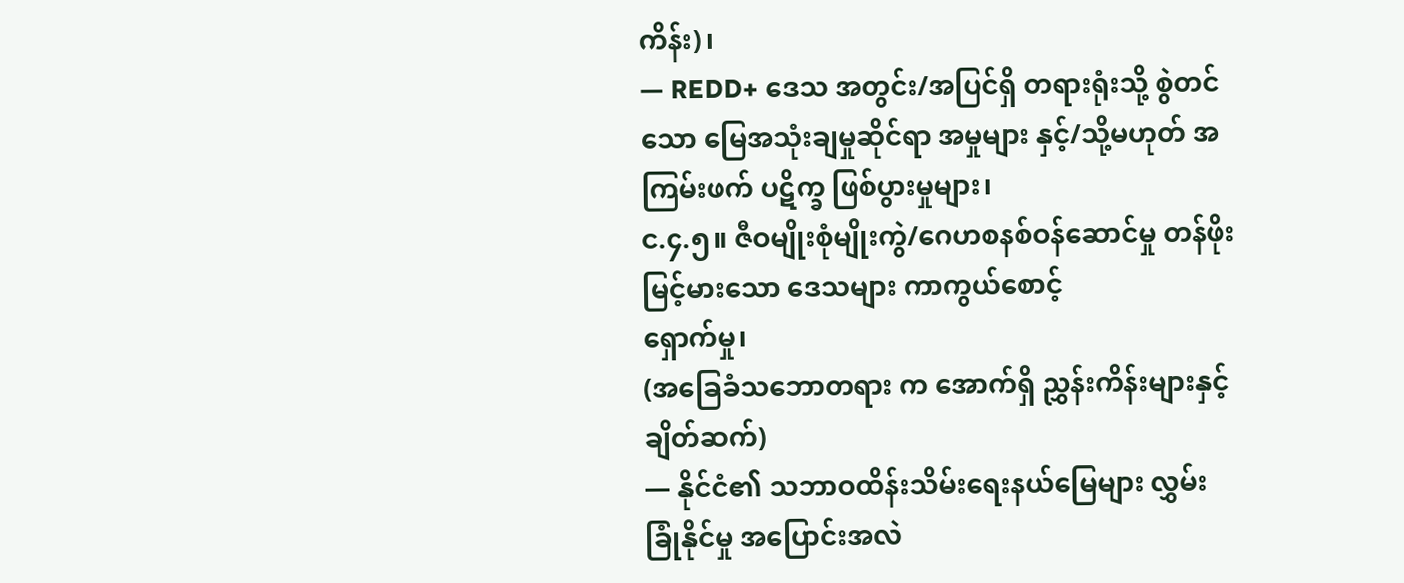ကိန်း)၊
— REDD+ ဒေသ အတွင်း/အပြင်ရှိ တရားရုံးသို့ စွဲတင်သော မြေအသုံးချမှုဆိုင်ရာ အမှုများ နှင့်/သို့မဟုတ် အကြမ်းဖက် ပဋိက္ခ ဖြစ်ပွားမှုများ၊
င.၄.၅။ ဇီဝမျိုးစုံမျိုးကွဲ/ဂေဟစနစ်ဝန်ဆောင်မှု တန်ဖိုး မြင့်မားသော ဒေသများ ကာကွယ်စောင့်
ရှောက်မှု၊
(အခြေခံသဘောတရား က အောက်ရှိ ညွှန်းကိန်းများနှင့် ချိတ်ဆက်)
— နိုင်ငံ၏ သဘာဝထိန်းသိမ်းရေးနယ်မြေများ လွှမ်းခြုံနိုင်မှု အပြောင်းအလဲ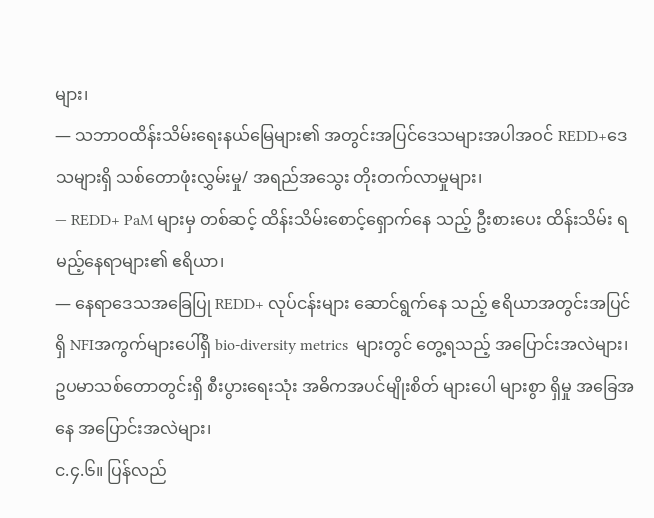များ၊
— သဘာဝထိန်းသိမ်းရေးနယ်မြေများ၏ အတွင်းအပြင်ဒေသများအပါအဝင် REDD+ဒေသများရှိ သစ်တောဖုံးလွှမ်းမှု/ အရည်အသွေး တိုးတက်လာမှုများ၊
— REDD+ PaM များမှ တစ်ဆင့် ထိန်းသိမ်းစောင့်ရှောက်နေ သည့် ဦးစားပေး ထိန်းသိမ်း ရမည့်နေရာများ၏ ဧရိယာ၊
— နေရာဒေသအခြေပြု REDD+ လုပ်ငန်းများ ဆောင်ရွက်နေ သည့် ဧရိယာအတွင်းအပြင်ရှိ NFIအကွက်များပေါ်ရှိ bio-diversity metrics  များတွင် တွေ့ရသည့် အပြောင်းအလဲများ၊ ဥပမာသစ်တောတွင်းရှိ စီးပွားရေးသုံး အဓိကအပင်မျိုးစိတ် များပေါ များစွာ ရှိမှု အခြေအနေ အပြောင်းအလဲများ၊
င.၄.၆။ ပြန်လည်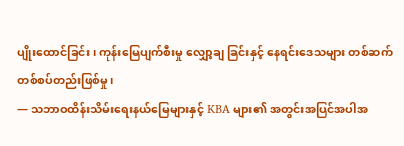ပျိုးထောင်ခြင်း၊ ကုန်းမြေပျက်စီးမှု လျှော့ချ ခြင်းနှင့် နေရင်းဒေသများ တစ်ဆက်
တစ်စပ်တည်းဖြစ်မှု၊
— သဘာဝထိန်းသိမ်းရေးနယ်မြေများနှင့် KBA များ၏ အတွင်းအပြင်အပါအ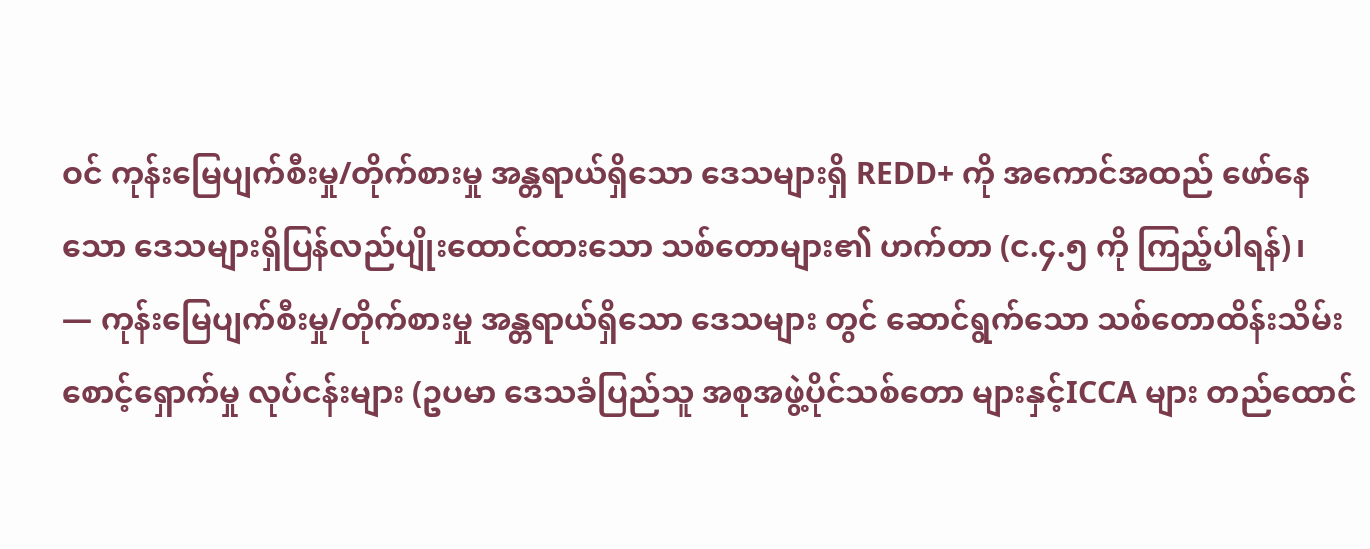ဝင် ကုန်းမြေပျက်စီးမှု/တိုက်စားမှု အန္တရာယ်ရှိသော ဒေသများရှိ REDD+ ကို အကောင်အထည် ဖော်နေသော ဒေသများရှိပြန်လည်ပျိုးထောင်ထားသော သစ်တောများ၏ ဟက်တာ (င.၄.၅ ကို ကြည့်ပါရန်)၊
— ကုန်းမြေပျက်စီးမှု/တိုက်စားမှု အန္တရာယ်ရှိသော ဒေသများ တွင် ဆောင်ရွက်သော သစ်တောထိန်းသိမ်းစောင့်ရှောက်မှု လုပ်ငန်းများ (ဥပမာ ဒေသခံပြည်သူ အစုအဖွဲ့ပိုင်သစ်တော များနှင့်ICCA များ တည်ထောင်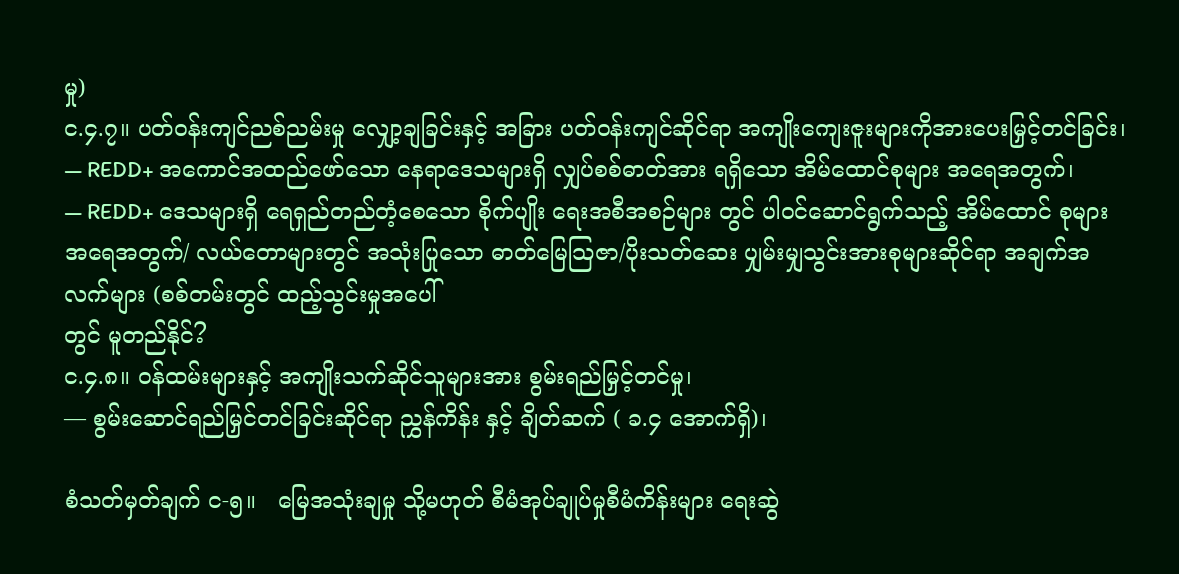မှု)
င.၄.၇။ ပတ်ဝန်းကျင်ညစ်ညမ်းမှု လျှော့ချခြင်းနှင့် အခြား ပတ်ဝန်းကျင်ဆိုင်ရာ အကျိုးကျေးဇူးများကိုအားပေးမြှင့်တင်ခြင်း၊
— REDD+ အကောင်အထည်ဖော်သော နေရာဒေသများရှိ လျှပ်စစ်ဓာတ်အား ရရှိသော အိမ်ထောင်စုများ အရေအတွက်၊
— REDD+ ဒေသများရှိ ရေရှည်တည်တံ့စေသော စိုက်ပျိုး ရေးအစီအစဉ်များ တွင် ပါဝင်ဆောင်ရွက်သည့် အိမ်ထောင် စုများ အရေအတွက်/ လယ်တောများတွင် အသုံးပြုသော ဓာတ်မြေသြဇာ/ပိုးသတ်ဆေး ပျှမ်းမျှသွင်းအားစုများဆိုင်ရာ အချက်အလက်များ (စစ်တမ်းတွင် ထည့်သွင်းမှုအပေါ်
တွင် မူတည်နိုင်?
င.၄.၈။ ဝန်ထမ်းများနှင့် အကျိုးသက်ဆိုင်သူများအား စွမ်းရည်မြှင့်တင်မှု၊
— စွမ်းဆောင်ရည်မြှင်တင်ခြင်းဆိုင်ရာ ညွှန်ကိန်း နှင့် ချိတ်ဆက် ( ခ.၄ အောက်ရှိ)၊

စံသတ်မှတ်ချက် င-၅။   မြေအသုံးချမှု သို့မဟုတ် စီမံအုပ်ချုပ်မှုစီမံကိန်းများ ရေးဆွဲ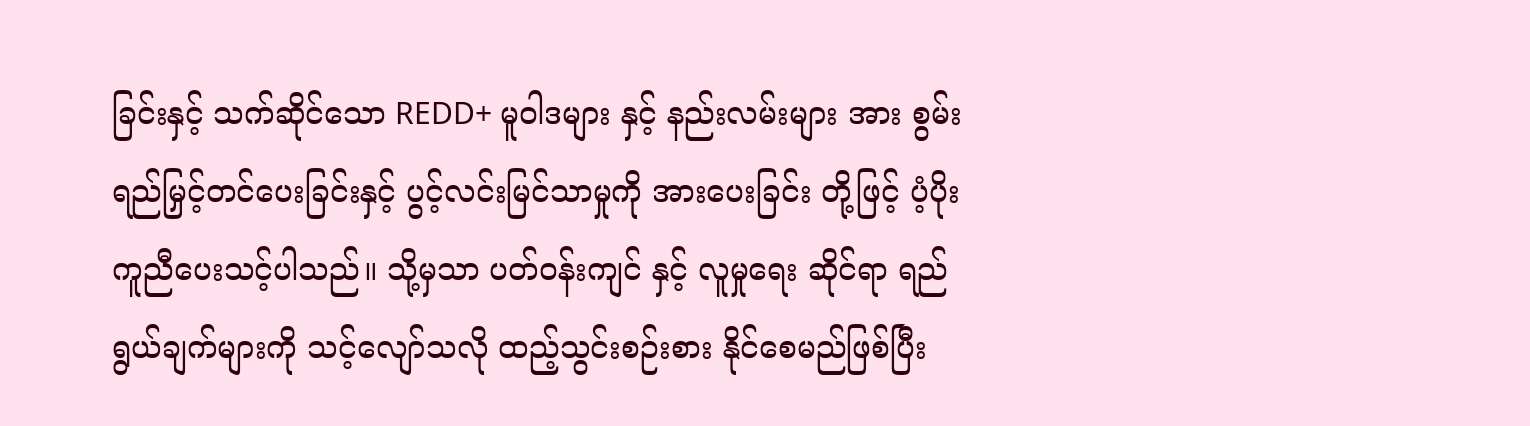ခြင်းနှင့် သက်ဆိုင်သော REDD+ မူဝါဒများ နှင့် နည်းလမ်းများ အား စွမ်းရည်မြှင့်တင်ပေးခြင်းနှင့် ပွင့်လင်းမြင်သာမှုကို အားပေးခြင်း တို့ဖြင့် ပံ့ပိုးကူညီပေးသင့်ပါသည်။ သို့မှသာ ပတ်ဝန်းကျင် နှင့် လူမှုရေး ဆိုင်ရာ ရည်ရွယ်ချက်များကို သင့်လျော်သလို ထည့်သွင်းစဉ်းစား နိုင်စေမည်ဖြစ်ပြီး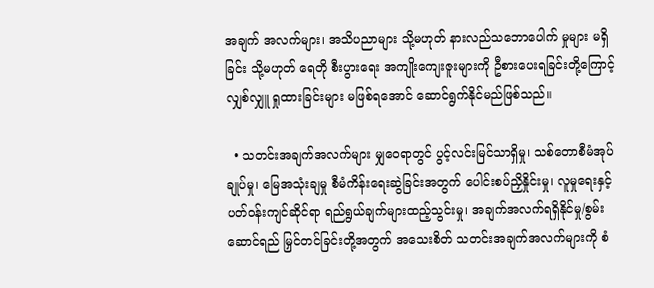အချက် အလက်များ၊ အသိပညာများ သို့မဟုတ် နားလည်သဘောပေါက် မှုများ မရှိခြင်း သို့မဟုတ် ရေတို စီးပွားရေး အကျိုးကျေးဇူးများကို ဦစားပေးရခြင်းတို့ကြောင့် လျှစ်လျှူ ရှုထားခြင်းများ မဖြစ်ရအောင် ဆောင်ရွက်နိုင်မည်ဖြစ်သည်။

  • သတင်းအချက်အလက်များ မျှဝေရာတွင် ပွင့်လင်းမြင်သာရှိမှု၊ သစ်တောစီမံအုပ်ချုပ်မှု၊ မြေအသုံးချမှု စီမံကိန်းရေးဆွဲခြင်းအတွက် ပေါင်းစပ်ညှိနှိုင်းမှု၊ လူမှုရေးနှင့် ပတ်ဝန်းကျင်ဆိုင်ရာ ရည်ရွယ်ချက်များထည့်သွင်းမှု၊ အချက်အလက်ရရှိနိုင်မှု/စွမ်းဆောင်ရည် မြှင်တင်ခြင်းတို့အတွက် အသေးစိတ် သတင်းအချက်အလက်များကို စံ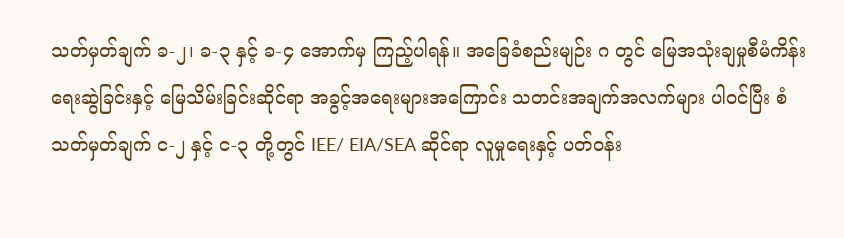သတ်မှတ်ချက် ခ-၂၊ ခ-၃ နှင့် ခ-၄ အောက်မှ ကြည့်ပါရန်။ အခြေခံစည်းမျဉ်း ဂ တွင် မြေအသုံးချမှုစီမံကိန်း ရေးဆွဲခြင်းနှင့် မြေသိမ်းခြင်းဆိုင်ရာ အခွင့်အရေးများအကြောင်း သတင်းအချက်အလက်များ ပါဝင်ပြီး စံသတ်မှတ်ချက် င-၂ နှင့် င-၃ တို့တွင် IEE/ EIA/SEA ဆိုင်ရာ လူမှုရေးနှင့် ပတ်ဝန်း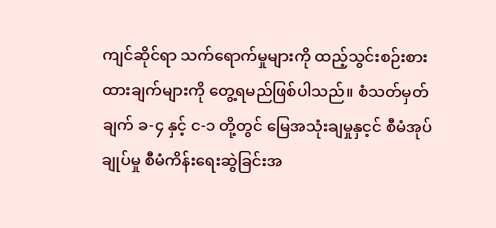ကျင်ဆိုင်ရာ သက်ရောက်မှုများကို ထည့်သွင်းစဉ်းစား ထားချက်များကို တွေ့ရမည်ဖြစ်ပါသည်။ စံသတ်မှတ်ချက် ခ-၄ နှင့် င-၁ တို့တွင် မြေအသုံးချမှုနှင့င် စီမံအုပ်ချုပ်မှု စီမံကိန်းရေးဆွဲခြင်းအ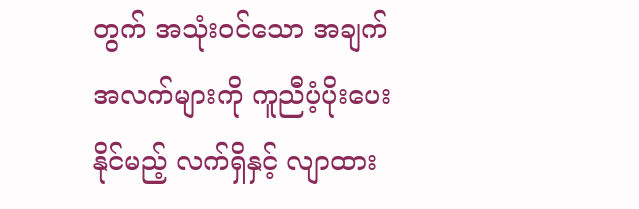တွက် အသုံးဝင်သော အချက်အလက်များကို ကူညီပံ့ပိုးပေး နိုင်မည့် လက်ရှိနှင့် လျာထား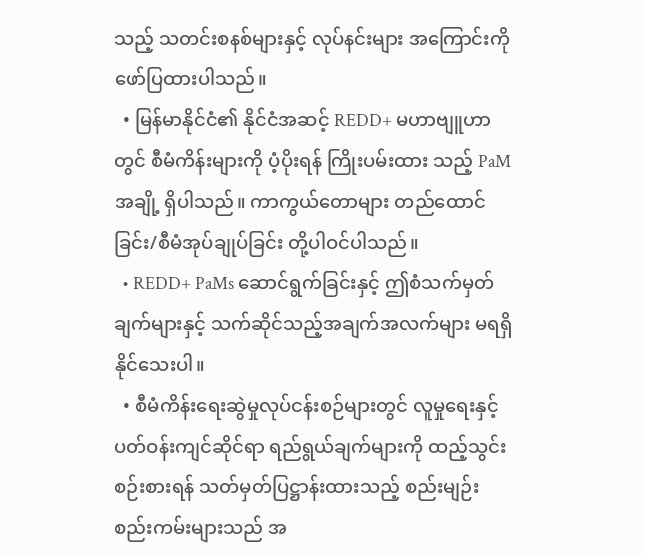သည့် သတင်းစနစ်များနှင့် လုပ်နင်းများ အကြောင်းကို ဖော်ပြထားပါသည်။
  • မြန်မာနိုင်ငံ၏ နိုင်ငံအဆင့် REDD+ မဟာဗျူဟာ တွင် စီမံကိန်းများကို ပံ့ပိုးရန် ကြိုးပမ်းထား သည့် PaM အချို့ ရှိပါသည်။ ကာကွယ်တောများ တည်ထောင်ခြင်း/စီမံအုပ်ချုပ်ခြင်း တို့ပါဝင်ပါသည်။
  • REDD+ PaMs ဆောင်ရွက်ခြင်းနှင့် ဤစံသက်မှတ်ချက်များနှင့် သက်ဆိုင်သည့်အချက်အလက်များ မရရှိနိုင်သေးပါ။
  • စီမံကိန်းရေးဆွဲမှုလုပ်ငန်းစဉ်များတွင် လူမှုရေးနှင့် ပတ်ဝန်းကျင်ဆိုင်ရာ ရည်ရွယ်ချက်များကို ထည့်သွင်း စဉ်းစားရန် သတ်မှတ်ပြဋ္ဌာန်းထားသည့် စည်းမျဉ်း စည်းကမ်းများသည် အ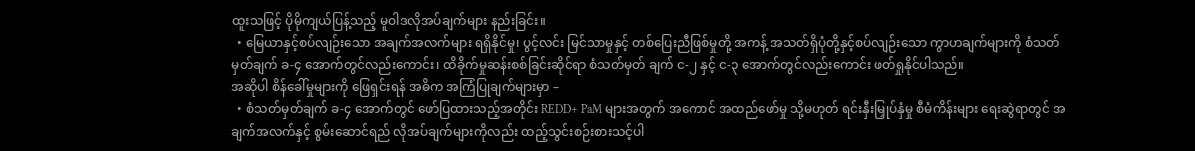ထူးသဖြင့် ပိုမိုကျယ်ပြန့်သည့် မူဝါဒလိုအပ်ချက်များ နည်းခြင်း။
  • မြေယာနှင့်စပ်လျဉ်းသော အချက်အလက်များ ရရှိနိုင်မှု၊ ပွင့်လင်း မြင်သာမှုနှင့် တစ်ပြေးညီဖြစ်မှုတို့ အကန့် အသတ်ရှိပုံတို့နှင့်စပ်လျဉ်းသော ကွာဟချက်များကို စံသတ်မှတ်ချက် ခ-၄ အောက်တွင်လည်းကောင်း၊ ထိခိုက်မှုဆန်းစစ်ခြင်းဆိုင်ရာ စံသတ်မှတ် ချက် င-၂ နှင့် င-၃ အောက်တွင်လည်းကောင်း ဖတ်ရှုနိုင်ပါသည်။
အဆိုပါ စိန်ခေါ်မှုများကို ဖြေရှင်းရန် အဓိက အကြံပြုချက်များမှာ –
  • စံသတ်မှတ်ချက် ခ-၄ အောက်တွင် ဖော်ပြထားသည့်အတိုင်း REDD+ PaM များအတွက် အကောင် အထည်ဖော်မှု သို့မဟုတ် ရင်းနှီးမြှုပ်နှံမှု စီမံကိန်းများ ရေးဆွဲရာတွင် အချက်အလက်နှင့် စွမ်းဆောင်ရည် လိုအပ်ချက်များကိုလည်း ထည့်သွင်းစဉ်းစားသင့်ပါ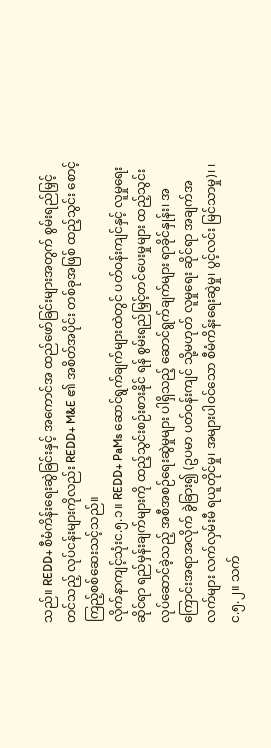သည်။ REDD+ စီမံကိန်းရေးဆွဲခြင်းနှင့် အကောင်အ ထည်ဖော်ခြင်းများအတွက် စွမ်းရည်မြှင့်တင်သည့် လုပ်ငန်းများကိုလည်း REDD+ M&E ၏ အစိတ်အပိုင်း တစ်ခုအဖြစ် ထည့်သွင်း စောင့်ကြည့်စစ်ဆေးသင့်သည်။
လိုက်နာကျင့်သုံးင.၅.၁။ REDD+ PaMs ဆောင်ရွက်ချက်များထဲတွင် ပတ်ဝန်းကျင်နှင့် လူမှုရေးဆိုင်ရာ ရည်မှန်းချက်များကို ထည့်သွင်းစဉ်းစားနိုင် ရန် စွမ်းရည်မြှင့်တင်ပေးမှုများ ထည့်သွင်းလုပ်ဆောင်ခဲ့သည့် အစီအစဉ်ရေးဆွဲမှုများ ပါရှိသည့် ဆောင်ရွက်ချက်များ ရာခိုင်နှုန်း၊ အကြောင်းအရာအလိုက် ခွဲခြား၍ (ဥပမာ ပတ်ဝန်းကျင် သို့မဟုတ် လူမှုရေး ဆိုင်ရာ အချက်အလက်များ လက်လှမ်းမီ ရယူတိုင်မှု၊ အများပါဝင်သော စီမံကိန်းရေးဆွဲမှု၊ ပွင့်လင်း မြင်သာမှု)၊ ၊
င.၅.၂။ သက်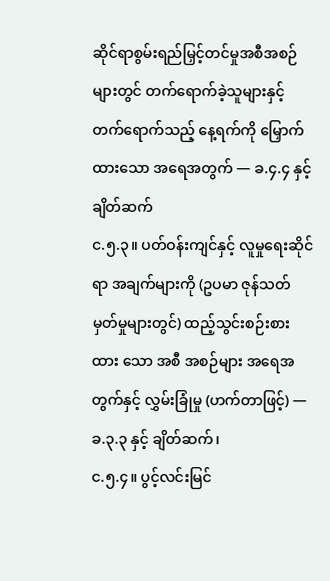ဆိုင်ရာစွမ်းရည်မြှင့်တင်မှုအစီအစဉ်များတွင် တက်ရောက်ခဲ့သူများနှင့် တက်ရောက်သည့် နေ့ရက်ကို မြှောက်ထားသော အရေအတွက် — ခ.၄.၄ နှင့် ချိတ်ဆက်
င.၅.၃။ ပတ်ဝန်းကျင်နှင့် လူမှုရေးဆိုင်ရာ အချက်များကို (ဥပမာ ဇုန်သတ်မှတ်မှုများတွင်) ထည့်သွင်းစဉ်းစားထား သော အစီ အစဉ်များ အရေအတွက်နှင့် လွှမ်းခြုံမှု (ဟက်တာဖြင့်) — ခ.၃.၃ နှင့် ချိတ်ဆက်၊
င.၅.၄။ ပွင့်လင်းမြင်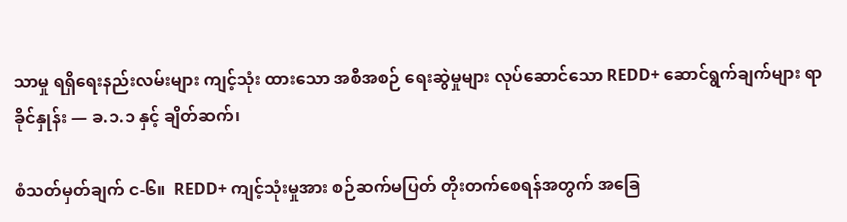သာမှု ရရှိရေးနည်းလမ်းများ ကျင့်သုံး ထားသော အစီအစဉ် ရေးဆွဲမှုများ လုပ်ဆောင်သော REDD+ ဆောင်ရွက်ချက်များ ရာခိုင်နှုန်း — ခ.၁.၁ နှင့် ချိတ်ဆက်၊

စံသတ်မှတ်ချက် င-၆။  REDD+ ကျင့်သုံးမှုအား စဉ်ဆက်မပြတ် တိုးတက်စေရန်အတွက် အခြေ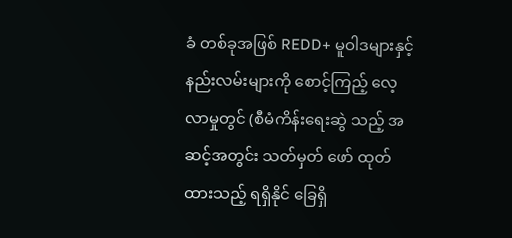ခံ တစ်ခုအဖြစ် REDD+ မူဝါဒများနှင့် နည်းလမ်းများကို စောင့်ကြည့် လေ့လာမှုတွင် (စီမံကိန်းရေးဆွဲ သည့် အဆင့်အတွင်း သတ်မှတ် ဖော် ထုတ်ထားသည့် ရရှိနိုင် ခြေရှိ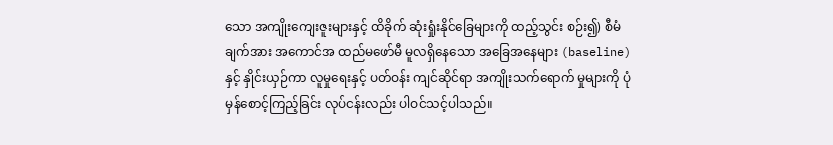သော အကျိုးကျေးဇူးများနှင့် ထိခိုက် ဆုံးရှုံးနိုင်ခြေများကို ထည့်သွင်း စဉ်း၍) စီမံချက်အား အကောင်အ ထည်မဖော်မီ မူလရှိနေသော အခြေအနေများ (baseline) နှင့် နှိုင်းယှဉ်ကာ လူမှုရေးနှင့် ပတ်ဝန်း ကျင်ဆိုင်ရာ အကျိုးသက်ရောက် မှုများကို ပုံမှန်စောင့်ကြည့်ခြင်း လုပ်ငန်းလည်း ပါဝင်သင့်ပါသည်။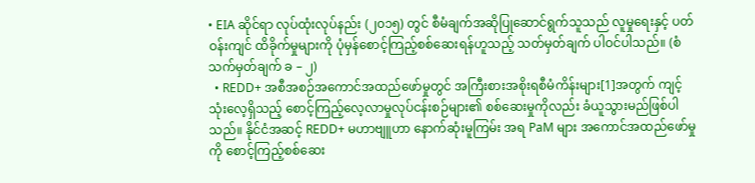• EIA ဆိုင်ရာ လုပ်ထုံးလုပ်နည်း (၂၀၁၅) တွင် စီမံချက်အဆိုပြုဆောင်ရွက်သူသည် လူမှုရေးနှင့် ပတ်ဝန်းကျင် ထိခိုက်မှုများကို ပုံမှန်စောင့်ကြည့်စစ်ဆေးရန်ဟူသည့် သတ်မှတ်ချက် ပါဝင်ပါသည်။ (စံသက်မှတ်ချက် ခ – ၂)
  • REDD+ အစီအစဉ်အကောင်အထည်ဖော်မှုတွင် အကြီးစားအစိုးရစီမံကိန်းများ[1]အတွက် ကျင့်သုံးလေ့ရှိသည့် စောင့်ကြည့်လေ့လာမှုလုပ်ငန်းစဉ်များ၏ စစ်ဆေးမှုကိုလည်း ခံယူသွားမည်ဖြစ်ပါသည်။ နိုင်ငံအဆင့် REDD+ မဟာဗျူဟာ နောက်ဆုံးမူကြမ်း အရ PaM များ အကောင်အထည်ဖော်မှုကို စောင့်ကြည့်စစ်ဆေး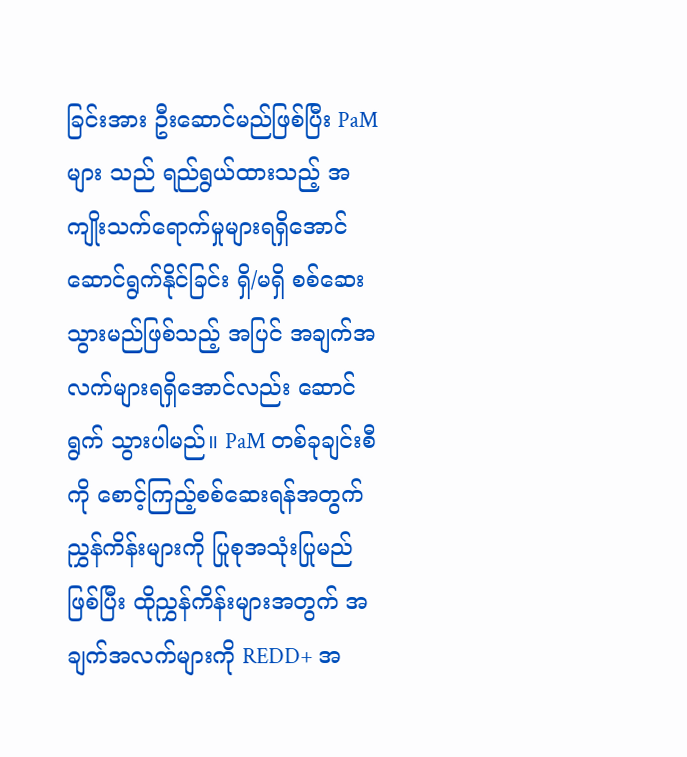ခြင်းအား ဦးဆောင်မည်ဖြစ်ပြီး PaM များ သည် ရည်ရွယ်ထားသည့် အကျိုးသက်ရောက်မှုများရရှိအောင် ဆောင်ရွက်နိုင်ခြင်း ရှိ/မရှိ စစ်ဆေးသွားမည်ဖြစ်သည့် အပြင် အချက်အလက်များရရှိအောင်လည်း ဆောင်ရွက် သွားပါမည်။ PaM တစ်ခုချင်းစီကို စောင့်ကြည့်စစ်ဆေးရန်အတွက် ညွှန်ကိန်းများကို ပြုစုအသုံးပြုမည်ဖြစ်ပြီး ထိုညွှန်ကိန်းများအတွက် အချက်အလက်များကို REDD+ အ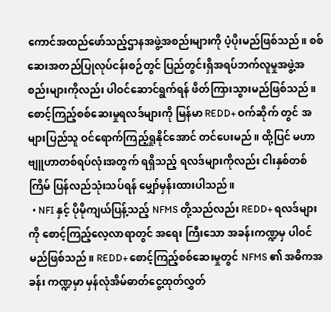ကောင်အထည်ဖော်သည့်ဌာနအဖွဲ့အစည်းများကို ပံ့ပိုးမည်ဖြစ်သည်။ စစ်ဆေးအတည်ပြုလုပ်ငန်းစဉ်တွင် ပြည်တွင်းရှိအရပ်ဘက်လူမှုအဖွဲ့အစည်းများကိုလည်း ပါဝင်ဆောင်ရွက်ရန် ဖိတ်ကြားသွားမည်ဖြစ်သည်။ စောင့်ကြည့်စစ်ဆေးမှုရလဒ်များကို မြန်မာ REDD+ ဝက်ဆိုက် တွင် အများပြည်သူ ဝင်ရောက်ကြည့်ရှုနိုင်အောင် တင်ပေးမည်။ ထို့ပြင် မဟာဗျူဟာတစ်ရပ်လုံးအတွက် ရရှိသည့် ရလဒ်များကိုလည်း ငါးနှစ်တစ်ကြိမ် ပြန်လည်သုံးသပ်ရန် မျှော်မှန်းထားပါသည်။
  • NFI နှင့် ပိုမိုကျယ်ပြန့်သည့် NFMS တို့သည်လည်း REDD+ ရလဒ်များကို စောင့်ကြည့်လေ့လာရာတွင် အရေး ကြီးသော အခန်းကဏ္ဍမှ ပါဝင်မည်ဖြစ်သည်။ REDD+ စောင့်ကြည့်စစ်ဆေးမှုတွင် NFMS ၏ အဓိကအခန်း ကဏ္ဍမှာ မှန်လုံအိမ်ဓာတ်ငွေ့ထုတ်လွှတ်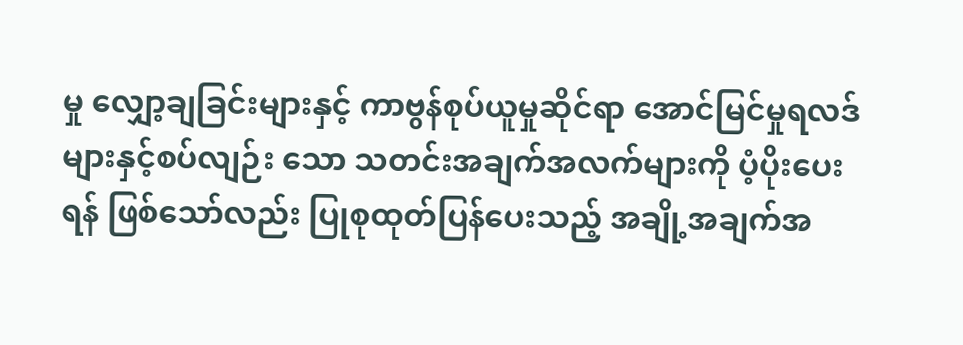မှု လျှော့ချခြင်းများနှင့် ကာဗွန်စုပ်ယူမှုဆိုင်ရာ အောင်မြင်မှုရလဒ် များနှင့်စပ်လျဉ်း သော သတင်းအချက်အလက်များကို ပံ့ပိုးပေးရန် ဖြစ်သော်လည်း ပြုစုထုတ်ပြန်ပေးသည့် အချို့အချက်အ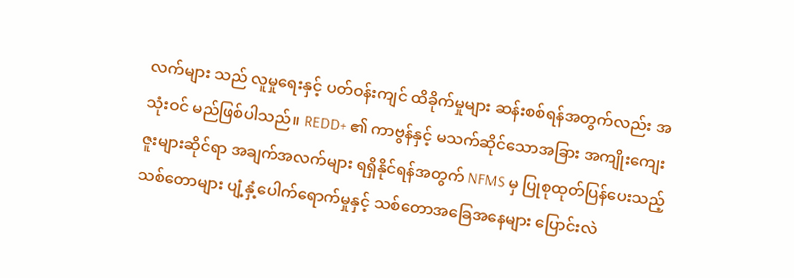လက်များ သည် လူမှုရေးနှင့် ပတ်ဝန်းကျင် ထိခိုက်မှုများ ဆန်းစစ်ရန်အတွက်လည်း အသုံးဝင် မည်ဖြစ်ပါသည်။ REDD+ ၏ ကာဗွန်နှင့် မသက်ဆိုင်သောအခြား အကျိုးကျေးဇူးများဆိုင်ရာ အချက်အလက်များ ရရှိနိုင်ရန်အတွက် NFMS မှ ပြုစုထုတ်ပြန်ပေးသည့် သစ်တောများ ပျံ့နှံ့ပေါက်ရောက်မှုနှင့် သစ်တောအခြေအနေများ ပြောင်းလဲ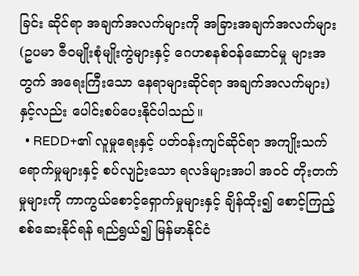ခြင်း ဆိုင်ရာ အချက်အလက်များကို အခြားအချက်အလက်များ (ဥပမာ ဇီဝမျိုးစုံမျိုးကွဲများနှင့် ဂေဟစနစ်ဝန်ဆောင်မှု များအတွက် အရေးကြီးသော နေရာများဆိုင်ရာ အချက်အလက်များ) နှင့်လည်း ပေါင်းစပ်ပေးနိုင်ပါသည်။
  • REDD+၏ လူမှုရေးနှင့် ပတ်ဝန်းကျင်ဆိုင်ရာ အကျိုးသက်ရောက်မှုများနှင့် စပ်လျဉ်းသော ရလဒ်များအပါ အဝင် တိုးတက်မှုများကို ကာကွယ်စောင့်ရှောက်မှုများနှင့် ချိန်ထိုး၍ စောင့်ကြည့်စစ်ဆေးနိုင်ရန် ရည်ရွယ်၍ မြန်မာနိုင်ငံ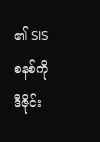၏ SIS စနစ်ကို ဒီဇိုင်း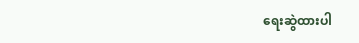ရေးဆွဲထားပါ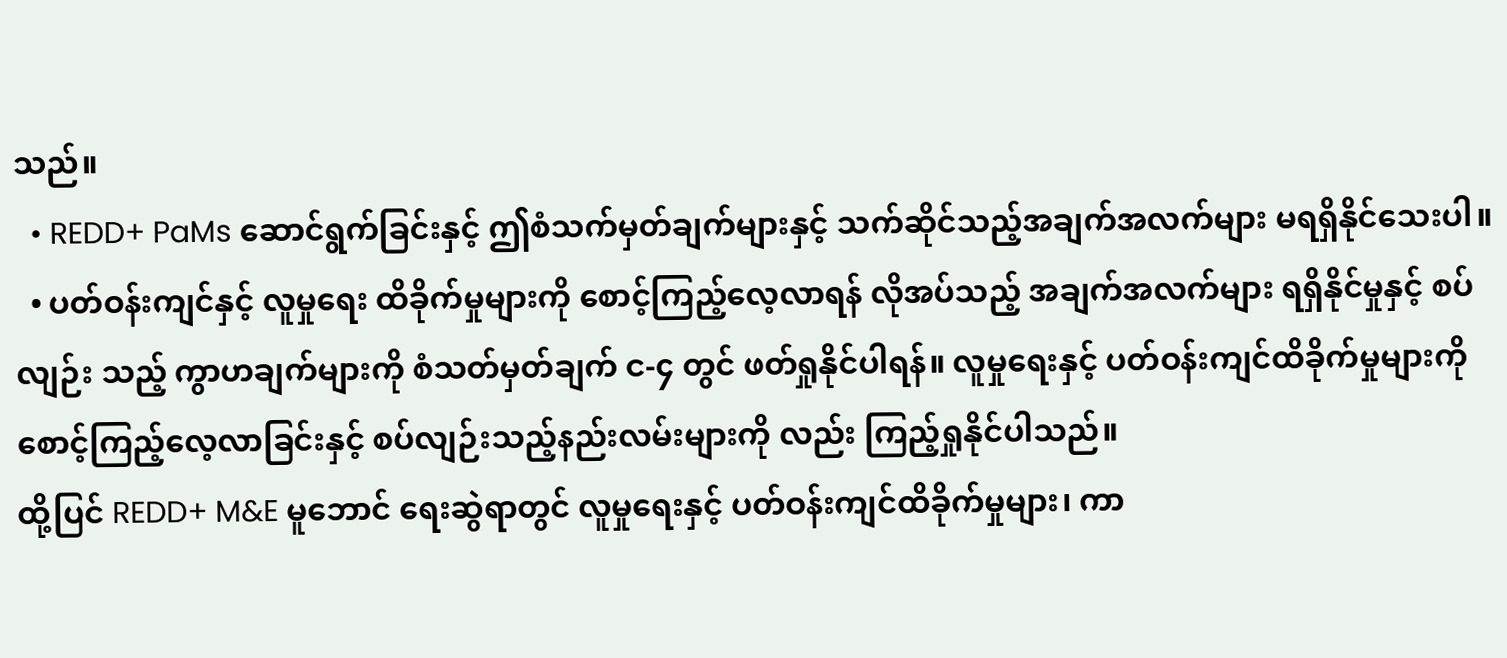သည်။
  • REDD+ PaMs ဆောင်ရွက်ခြင်းနှင့် ဤစံသက်မှတ်ချက်များနှင့် သက်ဆိုင်သည့်အချက်အလက်များ မရရှိနိုင်သေးပါ။
  • ပတ်ဝန်းကျင်နှင့် လူမှုရေး ထိခိုက်မှုများကို စောင့်ကြည့်လေ့လာရန် လိုအပ်သည့် အချက်အလက်များ ရရှိနိုင်မှုနှင့် စပ်လျဉ်း သည့် ကွာဟချက်များကို စံသတ်မှတ်ချက် င-၄ တွင် ဖတ်ရှုနိုင်ပါရန်။ လူမှုရေးနှင့် ပတ်ဝန်းကျင်ထိခိုက်မှုများကို စောင့်ကြည့်လေ့လာခြင်းနှင့် စပ်လျဉ်းသည့်နည်းလမ်းများကို လည်း ကြည့်ရှုနိုင်ပါသည်။
ထို့ပြင် REDD+ M&E မူဘောင် ရေးဆွဲရာတွင် လူမှုရေးနှင့် ပတ်ဝန်းကျင်ထိခိုက်မှုများ၊ ကာ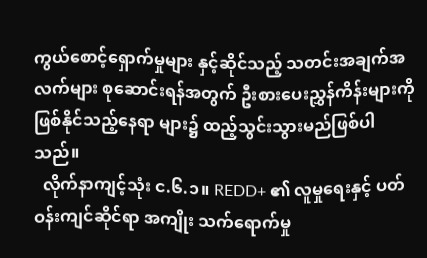ကွယ်စောင့်ရှောက်မှုများ နှင့်ဆိုင်သည့် သတင်းအချက်အလက်များ စုဆောင်းရန်အတွက် ဦးစားပေးညွှန်ကိန်းများကို ဖြစ်နိုင်သည့်နေရာ များ၌ ထည့်သွင်းသွားမည်ဖြစ်ပါသည်။
  လိုက်နာကျင့်သုံး င.၆.၁။ REDD+ ၏ လူမှုရေးနှင့် ပတ်ဝန်းကျင်ဆိုင်ရာ အကျိုး သက်ရောက်မှု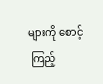များကို စောင့်
 ကြည့်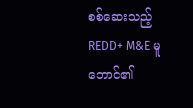စစ်ဆေးသည့် REDD+ M&E မူဘောင်၏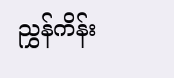ညွှန်ကိန်း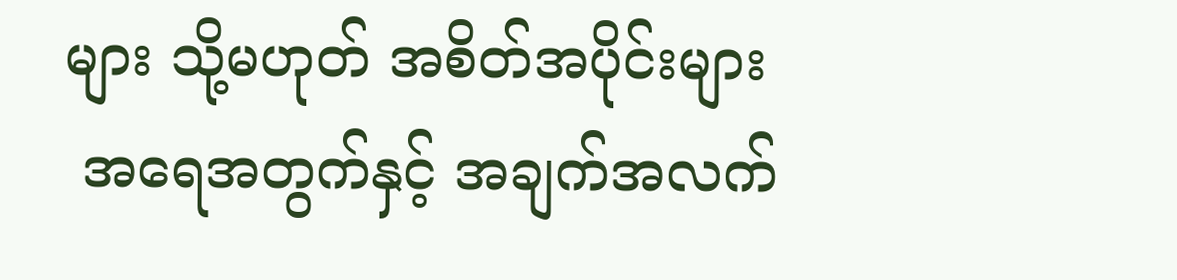များ သို့မဟုတ် အစိတ်အပိုင်းများ
 အရေအတွက်နှင့် အချက်အလက်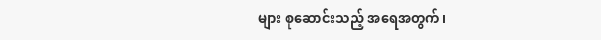များ စုဆောင်းသည့် အရေအတွက်၊